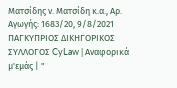Ματσίδης ν. Ματσίδη κ.α., Αρ. Αγωγής: 1683/20, 9/8/2021 ΠΑΓΚΥΠΡΙΟΣ ΔΙΚΗΓΟΡΙΚΟΣ ΣΥΛΛΟΓΟΣ CyLaw | Αναφορικά μ'εμάς | "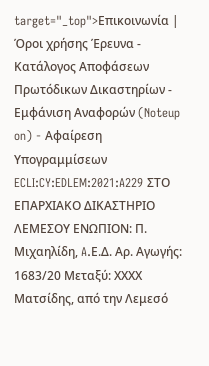target="_top">Επικοινωνία | Όροι χρήσης Έρευνα - Κατάλογος Αποφάσεων Πρωτόδικων Δικαστηρίων - Εμφάνιση Αναφορών (Noteup on) - Αφαίρεση Υπογραμμίσεων ECLI:CY:EDLEM:2021:A229 ΣΤΟ ΕΠΑΡΧΙΑΚΟ ΔΙΚΑΣΤΗΡΙΟ ΛΕΜΕΣΟΥ ΕΝΩΠΙΟΝ: Π. Μιχαηλίδη, A.Ε.Δ. Αρ. Αγωγής: 1683/20 Μεταξύ: ΧΧΧΧ Ματσίδης, από την Λεμεσό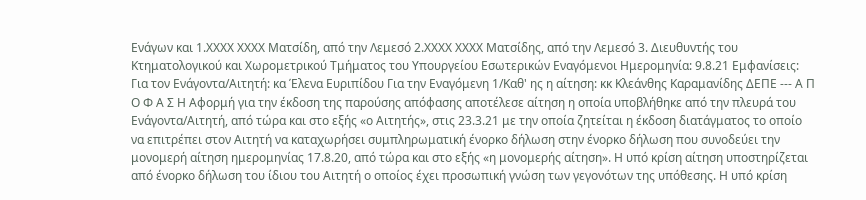Ενάγων και 1.ΧΧΧΧ ΧΧΧΧ Ματσίδη, από την Λεμεσό 2.ΧΧΧΧ ΧΧΧΧ Ματσίδης, από την Λεμεσό 3. Διευθυντής του Κτηματολογικού και Χωρομετρικού Τμήματος του Υπουργείου Εσωτερικών Εναγόμενοι Ημερομηνία: 9.8.21 Εμφανίσεις: Για τον Ενάγοντα/Αιτητή: κα Έλενα Ευριπίδου Για την Εναγόμενη 1/Καθ' ης η αίτηση: κκ Κλεάνθης Καραμανίδης ΔΕΠΕ --- Α Π Ο Φ Α Σ Η Αφορμή για την έκδοση της παρούσης απόφασης αποτέλεσε αίτηση η οποία υποβλήθηκε από την πλευρά του Ενάγοντα/Αιτητή, από τώρα και στο εξής «ο Αιτητής», στις 23.3.21 με την οποία ζητείται η έκδοση διατάγματος το οποίο να επιτρέπει στον Αιτητή να καταχωρήσει συμπληρωματική ένορκο δήλωση στην ένορκο δήλωση που συνοδεύει την μονομερή αίτηση ημερομηνίας 17.8.20, από τώρα και στο εξής «η μονομερής αίτηση». Η υπό κρίση αίτηση υποστηρίζεται από ένορκο δήλωση του ίδιου του Αιτητή ο οποίος έχει προσωπική γνώση των γεγονότων της υπόθεσης. Η υπό κρίση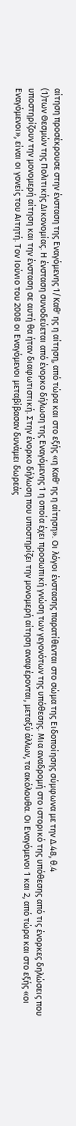αίτηση προσέκρουσε στην ένσταση της Εναγόμενης 1/Καθ' ης η αίτηση, από τώρα και στο εξής «η Καθ' ης η αίτηση». Οι λόγοι ένστασης παρατίθενται στο σώμα της Ειδοποίησης σύμφωνα με την Δ.48, θ.4
(1)των Θεσμών της Πολιτικής Δικονομίας. Η ένσταση συνοδεύεται από ένορκο δήλωση της Εναγόμενης 1 η οποία έχει προσωπική γνώση των γεγονότων της υπόθεσης. Μια αναδρομή στο ιστορικό της υπόθεσης από τις ένορκες δηλώσεις που υποστηρίζουν την μονομερή αίτηση και την ένσταση σε αυτή θα ήταν διαφωτιστική. Στην ένορκο δήλωση που υποστηρίζει την μονομερή αίτηση αναφέρονται, μεταξύ άλλων, τα ακόλουθα. Οι Εναγόμενοι 1 και 2, από τώρα και στο εξής «οι Εναγόμενοι», είναι οι γονείς του Αιτητή. Τον Ιούνιο του 2008 οι Εναγόμενοι μεταβίβασαν δυνάμει δωρεάς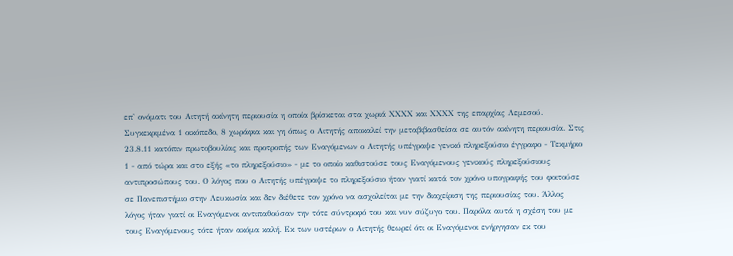επ' ονόματι του Αιτητή ακίνητη περιουσία η οποία βρίσκεται στα χωριά ΧΧΧΧ και ΧΧΧΧ της επαρχίας Λεμεσού. Συγκεκριμένα 1 οικόπεδο, 8 χωράφια και γη όπως ο Αιτητής αποκαλεί την μεταβιβασθείσα σε αυτόν ακίνητη περιουσία. Στις 23.8.11 κατόπιν πρωτοβουλίας και προτροπής των Εναγόμενων ο Αιτητής υπέγραψε γενικό πληρεξούσιο έγγραφο - Τεκμήριο 1 - από τώρα και στο εξής «το πληρεξούσιο» - με το οποίο καθιστούσε τους Εναγόμενους γενικούς πληρεξούσιους αντιπροσώπους του. Ο λόγος που ο Αιτητής υπέγραψε το πληρεξούσιο ήταν γιατί κατά τον χρόνο υπογραφής του φοιτούσε σε Πανεπιστήμιο στην Λευκωσία και δεν διέθετε τον χρόνο να ασχολείται με την διαχείριση της περιουσίας του. Άλλος λόγος ήταν γιατί οι Εναγόμενοι αντιπαθούσαν την τότε σύντροφό του και νυν σύζυγο του. Παρόλα αυτά η σχέση του με τους Εναγόμενους τότε ήταν ακόμα καλή. Εκ των υστέρων ο Αιτητής θεωρεί ότι οι Εναγόμενοι ενήργησαν εκ του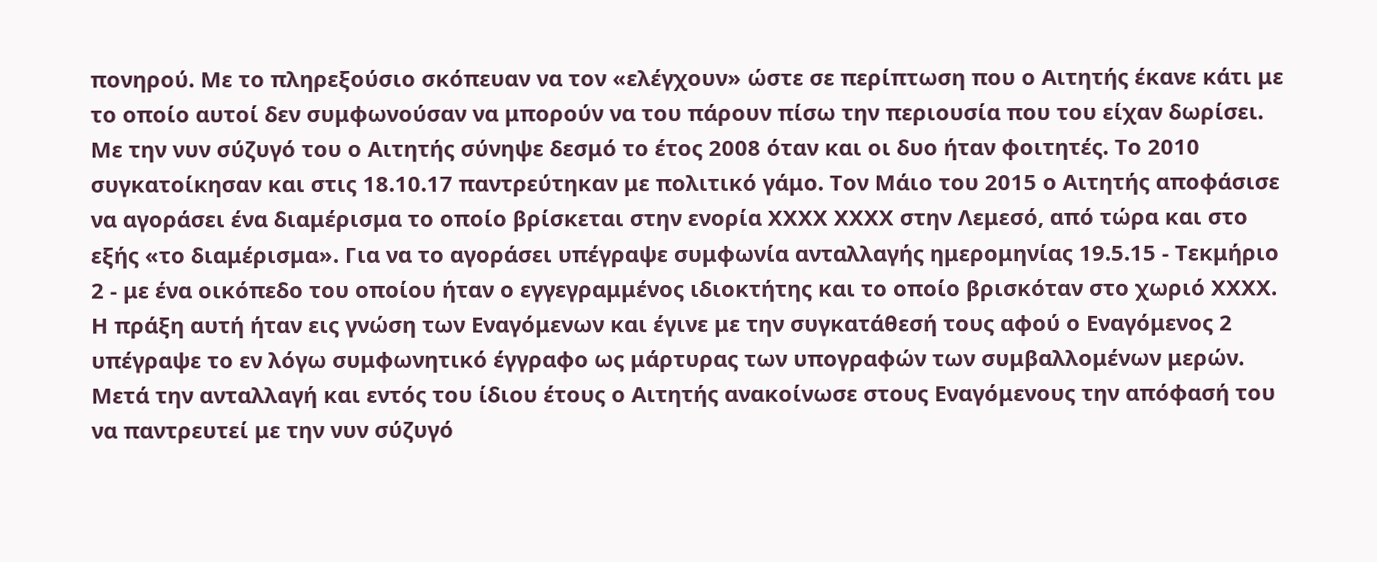πονηρού. Με το πληρεξούσιο σκόπευαν να τον «ελέγχουν» ώστε σε περίπτωση που ο Αιτητής έκανε κάτι με το οποίο αυτοί δεν συμφωνούσαν να μπορούν να του πάρουν πίσω την περιουσία που του είχαν δωρίσει. Με την νυν σύζυγό του ο Αιτητής σύνηψε δεσμό το έτος 2008 όταν και οι δυο ήταν φοιτητές. Το 2010 συγκατοίκησαν και στις 18.10.17 παντρεύτηκαν με πολιτικό γάμο. Τον Μάιο του 2015 ο Αιτητής αποφάσισε να αγοράσει ένα διαμέρισμα το οποίο βρίσκεται στην ενορία ΧΧΧΧ ΧΧΧΧ στην Λεμεσό, από τώρα και στο εξής «το διαμέρισμα». Για να το αγοράσει υπέγραψε συμφωνία ανταλλαγής ημερομηνίας 19.5.15 - Τεκμήριο 2 - με ένα οικόπεδο του οποίου ήταν ο εγγεγραμμένος ιδιοκτήτης και το οποίο βρισκόταν στο χωριό ΧΧΧΧ. Η πράξη αυτή ήταν εις γνώση των Εναγόμενων και έγινε με την συγκατάθεσή τους αφού ο Εναγόμενος 2 υπέγραψε το εν λόγω συμφωνητικό έγγραφο ως μάρτυρας των υπογραφών των συμβαλλομένων μερών. Μετά την ανταλλαγή και εντός του ίδιου έτους ο Αιτητής ανακοίνωσε στους Εναγόμενους την απόφασή του να παντρευτεί με την νυν σύζυγό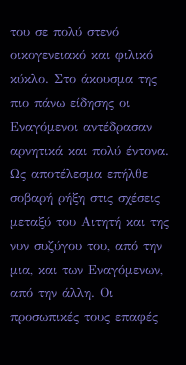του σε πολύ στενό οικογενειακό και φιλικό κύκλο. Στο άκουσμα της πιο πάνω είδησης οι Εναγόμενοι αντέδρασαν αρνητικά και πολύ έντονα. Ως αποτέλεσμα επήλθε σοβαρή ρήξη στις σχέσεις μεταξύ του Αιτητή και της νυν συζύγου του, από την μια, και των Εναγόμενων, από την άλλη. Οι προσωπικές τους επαφές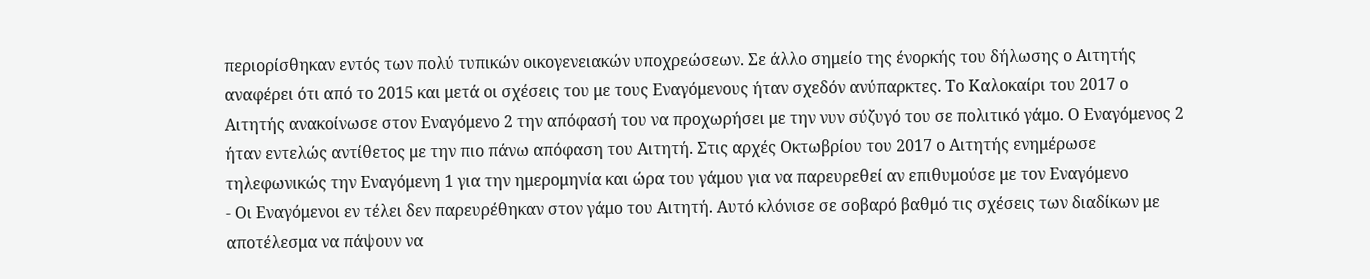περιορίσθηκαν εντός των πολύ τυπικών οικογενειακών υποχρεώσεων. Σε άλλο σημείο της ένορκής του δήλωσης ο Αιτητής αναφέρει ότι από το 2015 και μετά οι σχέσεις του με τους Εναγόμενους ήταν σχεδόν ανύπαρκτες. Το Καλοκαίρι του 2017 ο Αιτητής ανακοίνωσε στον Εναγόμενο 2 την απόφασή του να προχωρήσει με την νυν σύζυγό του σε πολιτικό γάμο. Ο Εναγόμενος 2 ήταν εντελώς αντίθετος με την πιο πάνω απόφαση του Αιτητή. Στις αρχές Οκτωβρίου του 2017 ο Αιτητής ενημέρωσε τηλεφωνικώς την Εναγόμενη 1 για την ημερομηνία και ώρα του γάμου για να παρευρεθεί αν επιθυμούσε με τον Εναγόμενο
- Οι Εναγόμενοι εν τέλει δεν παρευρέθηκαν στον γάμο του Αιτητή. Αυτό κλόνισε σε σοβαρό βαθμό τις σχέσεις των διαδίκων με αποτέλεσμα να πάψουν να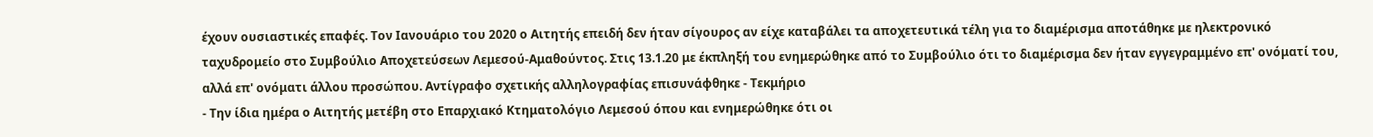έχουν ουσιαστικές επαφές. Τον Ιανουάριο του 2020 ο Αιτητής επειδή δεν ήταν σίγουρος αν είχε καταβάλει τα αποχετευτικά τέλη για το διαμέρισμα αποτάθηκε με ηλεκτρονικό ταχυδρομείο στο Συμβούλιο Αποχετεύσεων Λεμεσού-Αμαθούντος. Στις 13.1.20 με έκπληξή του ενημερώθηκε από το Συμβούλιο ότι το διαμέρισμα δεν ήταν εγγεγραμμένο επ' ονόματί του, αλλά επ' ονόματι άλλου προσώπου. Αντίγραφο σχετικής αλληλογραφίας επισυνάφθηκε - Τεκμήριο
- Την ίδια ημέρα ο Αιτητής μετέβη στο Επαρχιακό Κτηματολόγιο Λεμεσού όπου και ενημερώθηκε ότι οι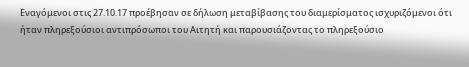Εναγόμενοι στις 27.10.17 προέβησαν σε δήλωση μεταβίβασης του διαμερίσματος ισχυριζόμενοι ότι ήταν πληρεξούσιοι αντιπρόσωποι του Αιτητή και παρουσιάζοντας το πληρεξούσιο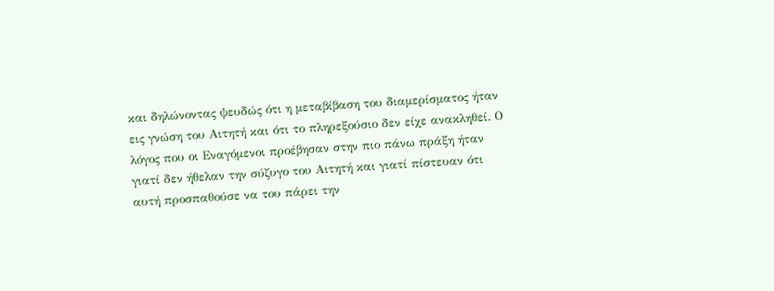και δηλώνοντας ψευδώς ότι η μεταβίβαση του διαμερίσματος ήταν εις γνώση του Αιτητή και ότι το πληρεξούσιο δεν είχε ανακληθεί. Ο λόγος που οι Εναγόμενοι προέβησαν στην πιο πάνω πράξη ήταν γιατί δεν ήθελαν την σύζυγο του Αιτητή και γιατί πίστευαν ότι αυτή προσπαθούσε να του πάρει την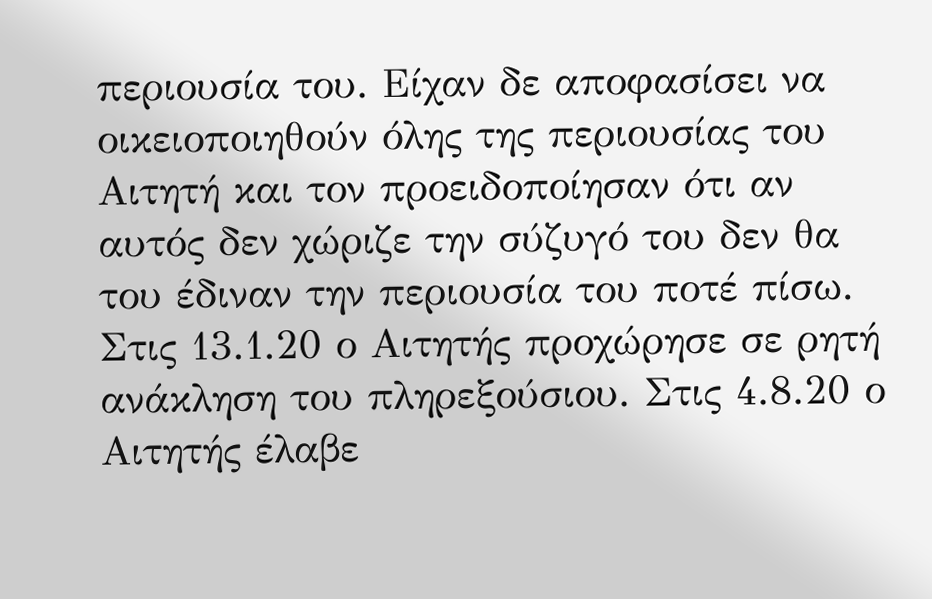περιουσία του. Είχαν δε αποφασίσει να οικειοποιηθούν όλης της περιουσίας του Αιτητή και τον προειδοποίησαν ότι αν αυτός δεν χώριζε την σύζυγό του δεν θα του έδιναν την περιουσία του ποτέ πίσω. Στις 13.1.20 ο Αιτητής προχώρησε σε ρητή ανάκληση του πληρεξούσιου. Στις 4.8.20 ο Αιτητής έλαβε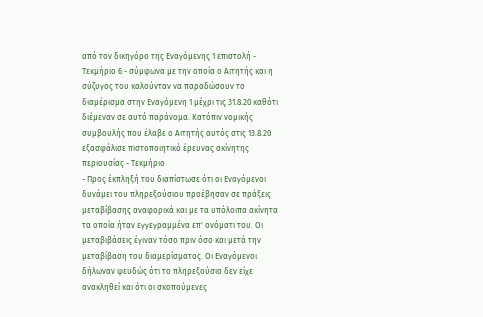από τον δικηγόρο της Εναγόμενης 1 επιστολή - Τεκμήριο 6 - σύμφωνα με την οποία ο Αιτητής και η σύζυγος του καλούνταν να παραδώσουν το διαμέρισμα στην Εναγόμενη 1 μέχρι τις 31.8.20 καθότι διέμεναν σε αυτό παράνομα. Κατόπιν νομικής συμβουλής που έλαβε ο Αιτητής αυτός στις 13.8.20 εξασφάλισε πιστοποιητικό έρευνας ακίνητης περιουσίας - Τεκμήριο
- Προς έκπληξή του διαπίστωσε ότι οι Εναγόμενοι δυνάμει του πληρεξούσιου προέβησαν σε πράξεις μεταβίβασης αναφορικά και με τα υπόλοιπα ακίνητα τα οποία ήταν εγγεγραμμένα επ' ονόματι του. Οι μεταβιβάσεις έγιναν τόσο πριν όσο και μετά την μεταβίβαση του διαμερίσματος. Οι Εναγόμενοι δήλωναν ψευδώς ότι το πληρεξούσιο δεν είχε ανακληθεί και ότι οι σκοπούμενες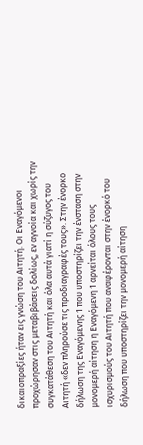δικαιοπραξίες ήταν εις γνώση του Αιτητή. Οι Εναγόμενοι προχώρησαν στις μεταβιβάσεις δολίως, εν αγνοία και χωρίς την συγκατάθεση του Αιτητή και όλα αυτά γιατί η σύζυγος του Αιτητή «δεν πληρούσε τις προδιαγραφές τους». Στην ένορκο δήλωση της Εναγόμενης 1 που υποστηρίζει την ένσταση στην μονομερή αίτηση η Εναγόμενη 1 αρνείται όλους τους ισχυρισμούς του Αιτητή που αναφέρονται στην ένορκό του δήλωση που υποστηρίζει την μονομερή αίτηση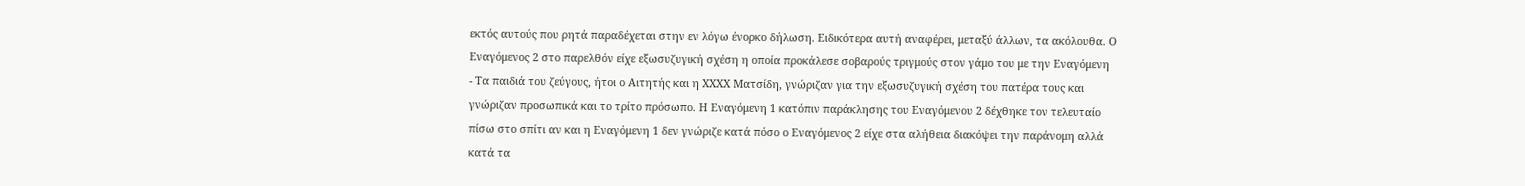εκτός αυτούς που ρητά παραδέχεται στην εν λόγω ένορκο δήλωση. Ειδικότερα αυτή αναφέρει, μεταξύ άλλων, τα ακόλουθα. Ο Εναγόμενος 2 στο παρελθόν είχε εξωσυζυγική σχέση η οποία προκάλεσε σοβαρούς τριγμούς στον γάμο του με την Εναγόμενη
- Τα παιδιά του ζεύγους, ήτοι ο Αιτητής και η ΧΧΧΧ Ματσίδη, γνώριζαν για την εξωσυζυγική σχέση του πατέρα τους και γνώριζαν προσωπικά και το τρίτο πρόσωπο. Η Εναγόμενη 1 κατόπιν παράκλησης του Εναγόμενου 2 δέχθηκε τον τελευταίο πίσω στο σπίτι αν και η Εναγόμενη 1 δεν γνώριζε κατά πόσο ο Εναγόμενος 2 είχε στα αλήθεια διακόψει την παράνομη αλλά κατά τα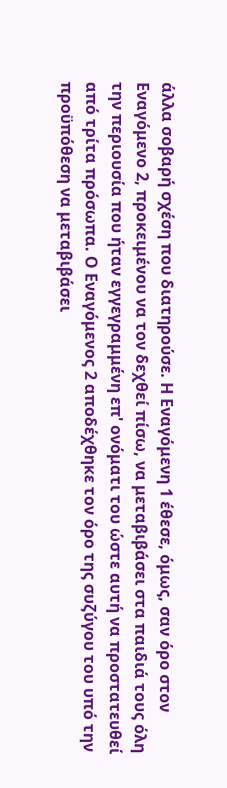άλλα σοβαρή σχέση που διατηρούσε. Η Εναγόμενη 1 έθεσε, όμως, σαν όρο στον Εναγόμενο 2, προκειμένου να τον δεχθεί πίσω, να μεταβιβάσει στα παιδιά τους όλη την περιουσία που ήταν εγγεγραμμένη επ' ονόματι του ώστε αυτή να προστατευθεί από τρίτα πρόσωπα. Ο Εναγόμενος 2 αποδέχθηκε τον όρο της συζύγου του υπό την προϋπόθεση να μεταβιβάσει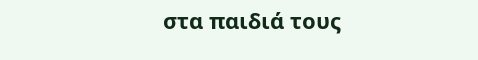στα παιδιά τους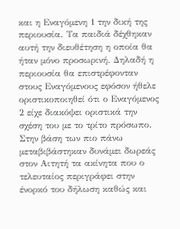και η Εναγόμενη 1 την δική της περιουσία. Τα παιδιά δέχθηκαν αυτή την διευθέτηση η οποία θα ήταν μόνο προσωρινή. Δηλαδή η περιουσία θα επιστρέφονταν στους Εναγόμενους εφόσον ήθελε οριστικοποιηθεί ότι ο Εναγόμενος 2 είχε διακόψει οριστικά την σχέση του με το τρίτο πρόσωπο. Στην βάση των πιο πάνω μεταβιβάστηκαν δυνάμει δωρεάς στον Αιτητή τα ακίνητα που ο τελευταίος περιγράφει στην ένορκό του δήλωση καθώς και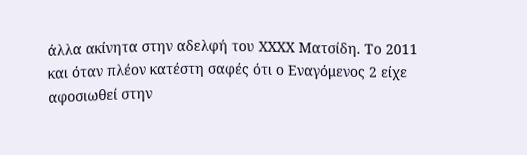άλλα ακίνητα στην αδελφή του ΧΧΧΧ Ματσίδη. Το 2011 και όταν πλέον κατέστη σαφές ότι ο Εναγόμενος 2 είχε αφοσιωθεί στην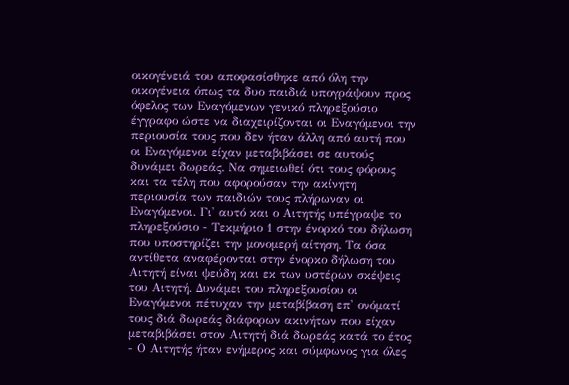οικογένειά του αποφασίσθηκε από όλη την οικογένεια όπως τα δυο παιδιά υπογράψουν προς όφελος των Εναγόμενων γενικό πληρεξούσιο έγγραφο ώστε να διαχειρίζονται οι Εναγόμενοι την περιουσία τους που δεν ήταν άλλη από αυτή που οι Εναγόμενοι είχαν μεταβιβάσει σε αυτούς δυνάμει δωρεάς. Να σημειωθεί ότι τους φόρους και τα τέλη που αφορούσαν την ακίνητη περιουσία των παιδιών τους πλήρωναν οι Εναγόμενοι. Γι' αυτό και ο Αιτητής υπέγραψε το πληρεξούσιο - Τεκμήριο 1 στην ένορκό του δήλωση που υποστηρίζει την μονομερή αίτηση. Τα όσα αντίθετα αναφέρονται στην ένορκο δήλωση του Αιτητή είναι ψεύδη και εκ των υστέρων σκέψεις του Αιτητή. Δυνάμει του πληρεξουσίου οι Εναγόμενοι πέτυχαν την μεταβίβαση επ' ονόματί τους διά δωρεάς διάφορων ακινήτων που είχαν μεταβιβάσει στον Αιτητή διά δωρεάς κατά το έτος
- Ο Αιτητής ήταν ενήμερος και σύμφωνος για όλες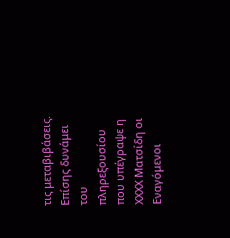τις μεταβιβάσεις. Επίσης δυνάμει του πληρεξουσίου που υπέγραψε η ΧΧΧΧ Ματσίδη οι Εναγόμενοι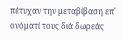πέτυχαν την μεταβίβαση επ' ονόματί τους διά δωρεάς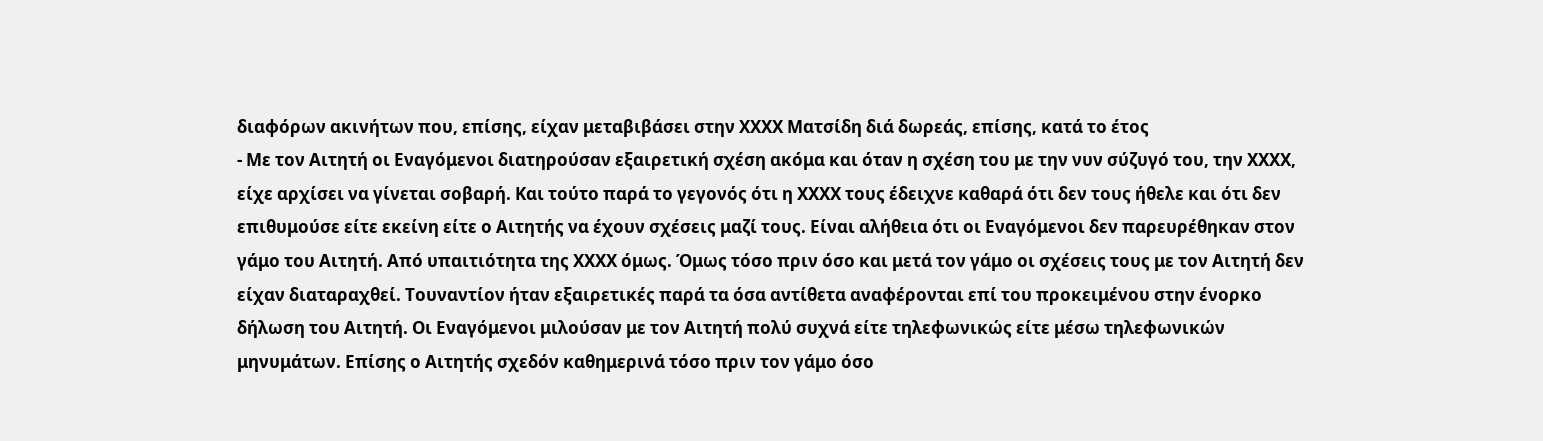διαφόρων ακινήτων που, επίσης, είχαν μεταβιβάσει στην ΧΧΧΧ Ματσίδη διά δωρεάς, επίσης, κατά το έτος
- Με τον Αιτητή οι Εναγόμενοι διατηρούσαν εξαιρετική σχέση ακόμα και όταν η σχέση του με την νυν σύζυγό του, την ΧΧΧΧ, είχε αρχίσει να γίνεται σοβαρή. Και τούτο παρά το γεγονός ότι η ΧΧΧΧ τους έδειχνε καθαρά ότι δεν τους ήθελε και ότι δεν επιθυμούσε είτε εκείνη είτε ο Αιτητής να έχουν σχέσεις μαζί τους. Είναι αλήθεια ότι οι Εναγόμενοι δεν παρευρέθηκαν στον γάμο του Αιτητή. Από υπαιτιότητα της ΧΧΧΧ όμως. Όμως τόσο πριν όσο και μετά τον γάμο οι σχέσεις τους με τον Αιτητή δεν είχαν διαταραχθεί. Τουναντίον ήταν εξαιρετικές παρά τα όσα αντίθετα αναφέρονται επί του προκειμένου στην ένορκο δήλωση του Αιτητή. Οι Εναγόμενοι μιλούσαν με τον Αιτητή πολύ συχνά είτε τηλεφωνικώς είτε μέσω τηλεφωνικών μηνυμάτων. Επίσης ο Αιτητής σχεδόν καθημερινά τόσο πριν τον γάμο όσο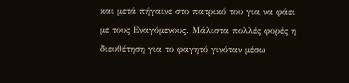και μετά πήγαινε στο πατρικό του για να φάει με τους Εναγόμενους. Μάλιστα πολλές φορές η διευθέτηση για το φαγητό γινόταν μέσω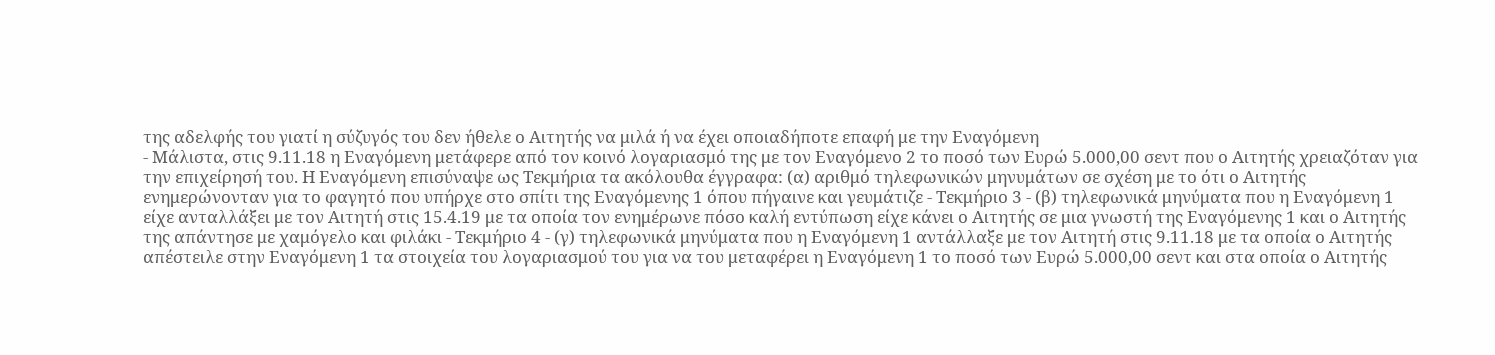της αδελφής του γιατί η σύζυγός του δεν ήθελε ο Αιτητής να μιλά ή να έχει οποιαδήποτε επαφή με την Εναγόμενη
- Μάλιστα, στις 9.11.18 η Εναγόμενη μετάφερε από τον κοινό λογαριασμό της με τον Εναγόμενο 2 το ποσό των Ευρώ 5.000,00 σεντ που ο Αιτητής χρειαζόταν για την επιχείρησή του. Η Εναγόμενη επισύναψε ως Τεκμήρια τα ακόλουθα έγγραφα: (α) αριθμό τηλεφωνικών μηνυμάτων σε σχέση με το ότι ο Αιτητής ενημερώνονταν για το φαγητό που υπήρχε στο σπίτι της Εναγόμενης 1 όπου πήγαινε και γευμάτιζε - Τεκμήριο 3 - (β) τηλεφωνικά μηνύματα που η Εναγόμενη 1 είχε ανταλλάξει με τον Αιτητή στις 15.4.19 με τα οποία τον ενημέρωνε πόσο καλή εντύπωση είχε κάνει ο Αιτητής σε μια γνωστή της Εναγόμενης 1 και ο Αιτητής της απάντησε με χαμόγελο και φιλάκι - Τεκμήριο 4 - (γ) τηλεφωνικά μηνύματα που η Εναγόμενη 1 αντάλλαξε με τον Αιτητή στις 9.11.18 με τα οποία ο Αιτητής απέστειλε στην Εναγόμενη 1 τα στοιχεία του λογαριασμού του για να του μεταφέρει η Εναγόμενη 1 το ποσό των Ευρώ 5.000,00 σεντ και στα οποία ο Αιτητής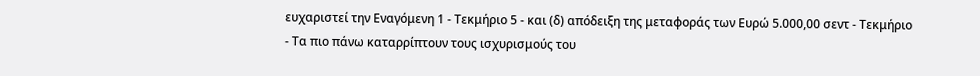ευχαριστεί την Εναγόμενη 1 - Τεκμήριο 5 - και (δ) απόδειξη της μεταφοράς των Ευρώ 5.000,00 σεντ - Τεκμήριο
- Τα πιο πάνω καταρρίπτουν τους ισχυρισμούς του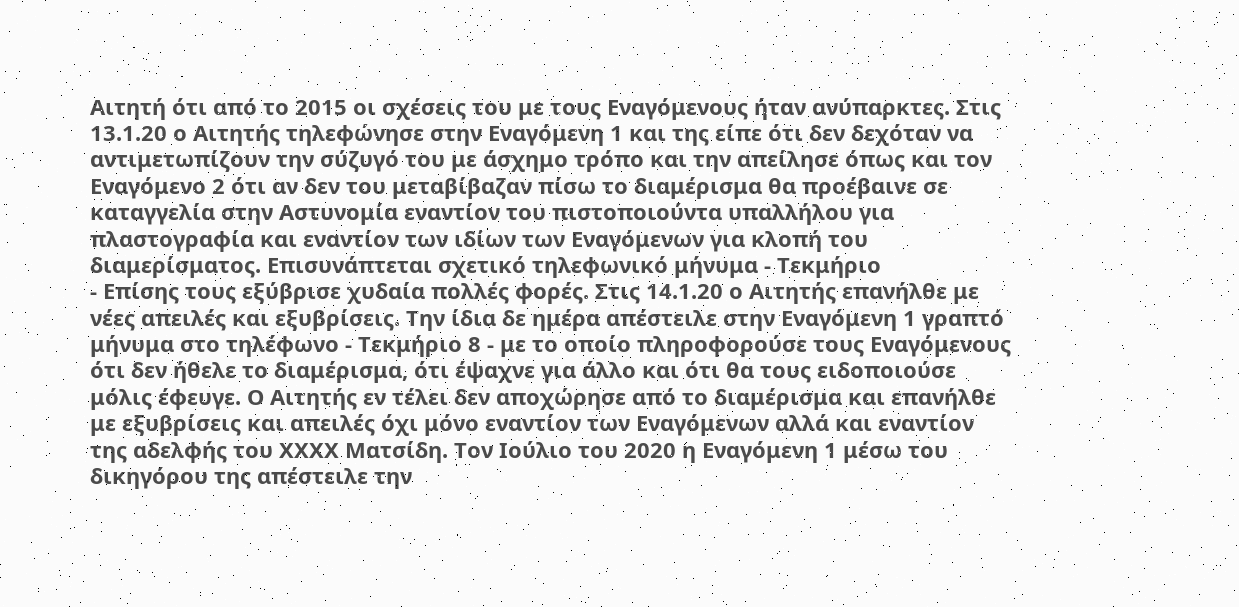Αιτητή ότι από το 2015 οι σχέσεις του με τους Εναγόμενους ήταν ανύπαρκτες. Στις 13.1.20 ο Αιτητής τηλεφώνησε στην Εναγόμενη 1 και της είπε ότι δεν δεχόταν να αντιμετωπίζουν την σύζυγό του με άσχημο τρόπο και την απείλησε όπως και τον Εναγόμενο 2 ότι αν δεν του μεταβίβαζαν πίσω το διαμέρισμα θα προέβαινε σε καταγγελία στην Αστυνομία εναντίον του πιστοποιούντα υπαλλήλου για πλαστογραφία και εναντίον των ιδίων των Εναγόμενων για κλοπή του διαμερίσματος. Επισυνάπτεται σχετικό τηλεφωνικό μήνυμα - Τεκμήριο
- Επίσης τους εξύβρισε χυδαία πολλές φορές. Στις 14.1.20 ο Αιτητής επανήλθε με νέες απειλές και εξυβρίσεις. Την ίδια δε ημέρα απέστειλε στην Εναγόμενη 1 γραπτό μήνυμα στο τηλέφωνο - Τεκμήριο 8 - με το οποίο πληροφορούσε τους Εναγόμενους ότι δεν ήθελε το διαμέρισμα, ότι έψαχνε για άλλο και ότι θα τους ειδοποιούσε μόλις έφευγε. Ο Αιτητής εν τέλει δεν αποχώρησε από το διαμέρισμα και επανήλθε με εξυβρίσεις και απειλές όχι μόνο εναντίον των Εναγόμενων αλλά και εναντίον της αδελφής του ΧΧΧΧ Ματσίδη. Τον Ιούλιο του 2020 η Εναγόμενη 1 μέσω του δικηγόρου της απέστειλε την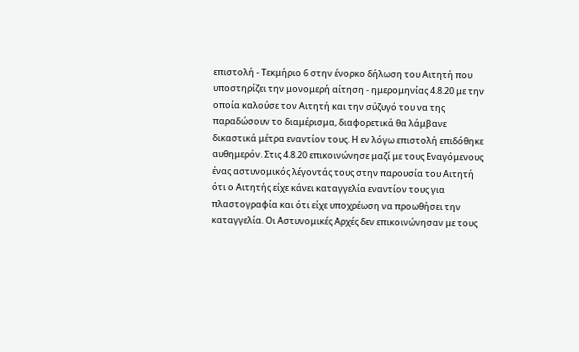επιστολή - Τεκμήριο 6 στην ένορκο δήλωση του Αιτητή που υποστηρίζει την μονομερή αίτηση - ημερομηνίας 4.8.20 με την οποία καλούσε τον Αιτητή και την σύζυγό του να της παραδώσουν το διαμέρισμα, διαφορετικά θα λάμβανε δικαστικά μέτρα εναντίον τους. Η εν λόγω επιστολή επιδόθηκε αυθημερόν. Στις 4.8.20 επικοινώνησε μαζί με τους Εναγόμενους ένας αστυνομικός λέγοντάς τους στην παρουσία του Αιτητή ότι ο Αιτητής είχε κάνει καταγγελία εναντίον τους για πλαστογραφία και ότι είχε υποχρέωση να προωθήσει την καταγγελία. Οι Αστυνομικές Αρχές δεν επικοινώνησαν με τους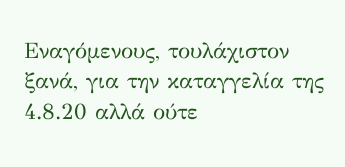Εναγόμενους, τουλάχιστον ξανά, για την καταγγελία της 4.8.20 αλλά ούτε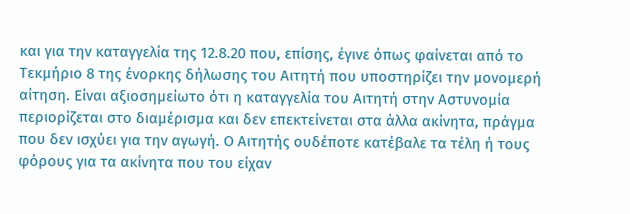και για την καταγγελία της 12.8.20 που, επίσης, έγινε όπως φαίνεται από το Τεκμήριο 8 της ένορκης δήλωσης του Αιτητή που υποστηρίζει την μονομερή αίτηση. Είναι αξιοσημείωτο ότι η καταγγελία του Αιτητή στην Αστυνομία περιορίζεται στο διαμέρισμα και δεν επεκτείνεται στα άλλα ακίνητα, πράγμα που δεν ισχύει για την αγωγή. Ο Αιτητής ουδέποτε κατέβαλε τα τέλη ή τους φόρους για τα ακίνητα που του είχαν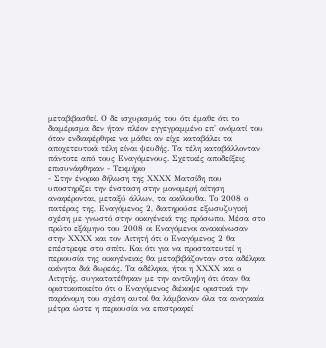μεταβιβασθεί. Ο δε ισχυρισμός του ότι έμαθε ότι το διαμέρισμα δεν ήταν πλέον εγγεγραμμένο επ' ονόματί του όταν ενδιαφέρθηκε να μάθει αν είχε καταβάλει τα αποχετευτικά τέλη είναι ψευδής. Τα τέλη καταβάλλονταν πάντοτε από τους Εναγόμενους. Σχετικές αποδείξεις επισυνάφθηκαν - Τεκμήριο
- Στην ένορκο δήλωση της ΧΧΧΧ Ματσίδη που υποστηρίζει την ένσταση στην μονομερή αίτηση αναφέρονται, μεταξύ άλλων, τα ακόλουθα. Το 2008 ο πατέρας της, Εναγόμενος 2, διατηρούσε εξωσυζυγική σχέση με γνωστό στην οικογένειά της πρόσωπο. Μέσα στο πρώτο εξάμηνο του 2008 οι Εναγόμενοι ανακοίνωσαν στην ΧΧΧΧ και τον Αιτητή ότι ο Εναγόμενος 2 θα επέστρεφε στο σπίτι. Και ότι για να προστατευτεί η περιουσία της οικογένειας θα μεταβιβάζονταν στα αδέλφια ακίνητα διά δωρεάς. Τα αδέλφια, ήτοι η ΧΧΧΧ και ο Αιτητής, συγκατατέθηκαν με την αντίληψη ότι όταν θα οριστικοποιείτο ότι ο Εναγόμενος διέκοψε οριστικά την παράνομη του σχέση αυτοί θα λάμβαναν όλα τα αναγκαία μέτρα ώστε η περιουσία να επιστραφεί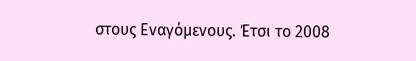στους Εναγόμενους. Έτσι το 2008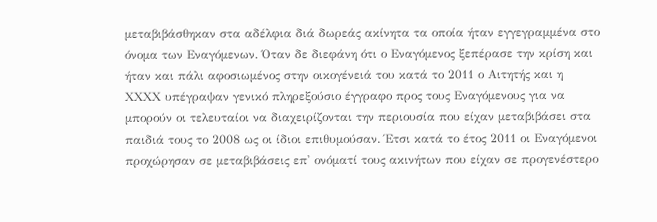μεταβιβάσθηκαν στα αδέλφια διά δωρεάς ακίνητα τα οποία ήταν εγγεγραμμένα στο όνομα των Εναγόμενων. Όταν δε διεφάνη ότι ο Εναγόμενος ξεπέρασε την κρίση και ήταν και πάλι αφοσιωμένος στην οικογένειά του κατά το 2011 ο Αιτητής και η ΧΧΧΧ υπέγραψαν γενικό πληρεξούσιο έγγραφο προς τους Εναγόμενους για να μπορούν οι τελευταίοι να διαχειρίζονται την περιουσία που είχαν μεταβιβάσει στα παιδιά τους το 2008 ως οι ίδιοι επιθυμούσαν. Έτσι κατά το έτος 2011 οι Εναγόμενοι προχώρησαν σε μεταβιβάσεις επ' ονόματί τους ακινήτων που είχαν σε προγενέστερο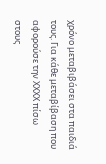χρόνο μεταβιβάσει στα παιδιά τους. Για κάθε μεταβίβαση που αφορούσε την ΧΧΧΧ πίσω στους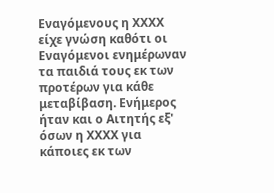Εναγόμενους η ΧΧΧΧ είχε γνώση καθότι οι Εναγόμενοι ενημέρωναν τα παιδιά τους εκ των προτέρων για κάθε μεταβίβαση. Ενήμερος ήταν και ο Αιτητής εξ' όσων η ΧΧΧΧ για κάποιες εκ των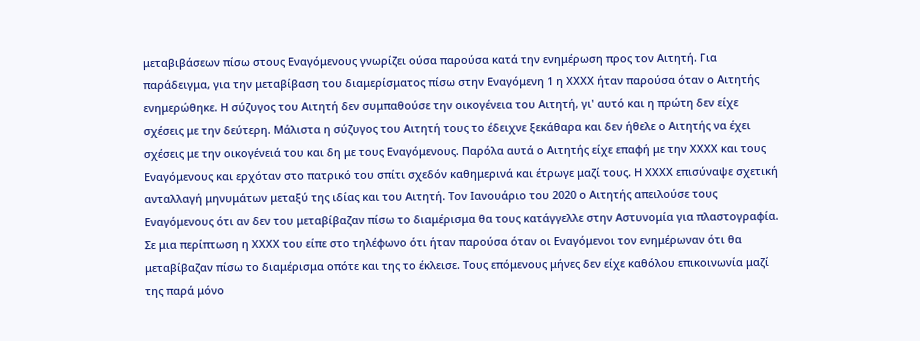μεταβιβάσεων πίσω στους Εναγόμενους γνωρίζει ούσα παρούσα κατά την ενημέρωση προς τον Αιτητή. Για παράδειγμα, για την μεταβίβαση του διαμερίσματος πίσω στην Εναγόμενη 1 η ΧΧΧΧ ήταν παρούσα όταν ο Αιτητής ενημερώθηκε. Η σύζυγος του Αιτητή δεν συμπαθούσε την οικογένεια του Αιτητή, γι' αυτό και η πρώτη δεν είχε σχέσεις με την δεύτερη. Μάλιστα η σύζυγος του Αιτητή τους το έδειχνε ξεκάθαρα και δεν ήθελε ο Αιτητής να έχει σχέσεις με την οικογένειά του και δη με τους Εναγόμενους. Παρόλα αυτά ο Αιτητής είχε επαφή με την ΧΧΧΧ και τους Εναγόμενους και ερχόταν στο πατρικό του σπίτι σχεδόν καθημερινά και έτρωγε μαζί τους. Η ΧΧΧΧ επισύναψε σχετική ανταλλαγή μηνυμάτων μεταξύ της ιδίας και του Αιτητή. Τον Ιανουάριο του 2020 ο Αιτητής απειλούσε τους Εναγόμενους ότι αν δεν του μεταβίβαζαν πίσω το διαμέρισμα θα τους κατάγγελλε στην Αστυνομία για πλαστογραφία. Σε μια περίπτωση η ΧΧΧΧ του είπε στο τηλέφωνο ότι ήταν παρούσα όταν οι Εναγόμενοι τον ενημέρωναν ότι θα μεταβίβαζαν πίσω το διαμέρισμα οπότε και της το έκλεισε. Τους επόμενους μήνες δεν είχε καθόλου επικοινωνία μαζί της παρά μόνο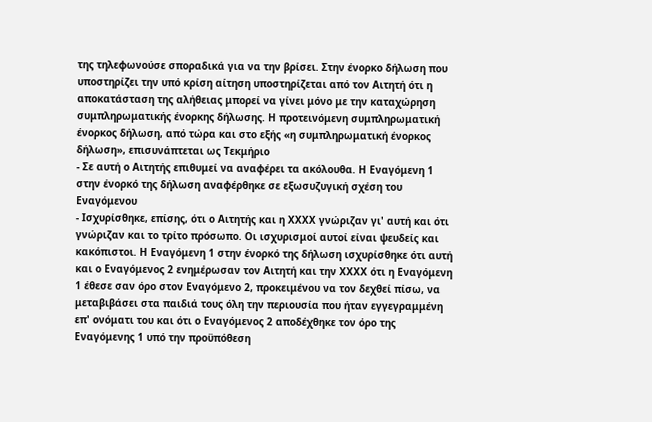της τηλεφωνούσε σποραδικά για να την βρίσει. Στην ένορκο δήλωση που υποστηρίζει την υπό κρίση αίτηση υποστηρίζεται από τον Αιτητή ότι η αποκατάσταση της αλήθειας μπορεί να γίνει μόνο με την καταχώρηση συμπληρωματικής ένορκης δήλωσης. Η προτεινόμενη συμπληρωματική ένορκος δήλωση, από τώρα και στο εξής «η συμπληρωματική ένορκος δήλωση», επισυνάπτεται ως Τεκμήριο
- Σε αυτή ο Αιτητής επιθυμεί να αναφέρει τα ακόλουθα. Η Εναγόμενη 1 στην ένορκό της δήλωση αναφέρθηκε σε εξωσυζυγική σχέση του Εναγόμενου
- Ισχυρίσθηκε, επίσης, ότι ο Αιτητής και η ΧΧΧΧ γνώριζαν γι' αυτή και ότι γνώριζαν και το τρίτο πρόσωπο. Οι ισχυρισμοί αυτοί είναι ψευδείς και κακόπιστοι. Η Εναγόμενη 1 στην ένορκό της δήλωση ισχυρίσθηκε ότι αυτή και ο Εναγόμενος 2 ενημέρωσαν τον Αιτητή και την ΧΧΧΧ ότι η Εναγόμενη 1 έθεσε σαν όρο στον Εναγόμενο 2, προκειμένου να τον δεχθεί πίσω, να μεταβιβάσει στα παιδιά τους όλη την περιουσία που ήταν εγγεγραμμένη επ' ονόματι του και ότι ο Εναγόμενος 2 αποδέχθηκε τον όρο της Εναγόμενης 1 υπό την προϋπόθεση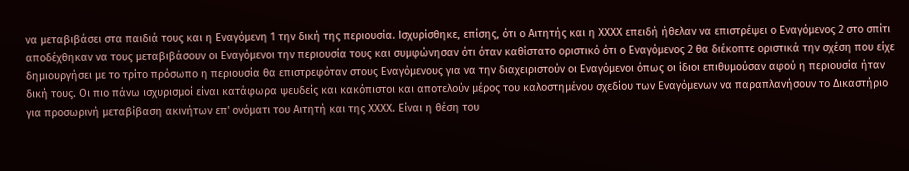να μεταβιβάσει στα παιδιά τους και η Εναγόμενη 1 την δική της περιουσία. Ισχυρίσθηκε, επίσης, ότι ο Αιτητής και η ΧΧΧΧ επειδή ήθελαν να επιστρέψει ο Εναγόμενος 2 στο σπίτι αποδέχθηκαν να τους μεταβιβάσουν οι Εναγόμενοι την περιουσία τους και συμφώνησαν ότι όταν καθίστατο οριστικό ότι ο Εναγόμενος 2 θα διέκοπτε οριστικά την σχέση που είχε δημιουργήσει με το τρίτο πρόσωπο η περιουσία θα επιστρεφόταν στους Εναγόμενους για να την διαχειριστούν οι Εναγόμενοι όπως οι ίδιοι επιθυμούσαν αφού η περιουσία ήταν δική τους. Οι πιο πάνω ισχυρισμοί είναι κατάφωρα ψευδείς και κακόπιστοι και αποτελούν μέρος του καλοστημένου σχεδίου των Εναγόμενων να παραπλανήσουν το Δικαστήριο για προσωρινή μεταβίβαση ακινήτων επ' ονόματι του Αιτητή και της ΧΧΧΧ. Είναι η θέση του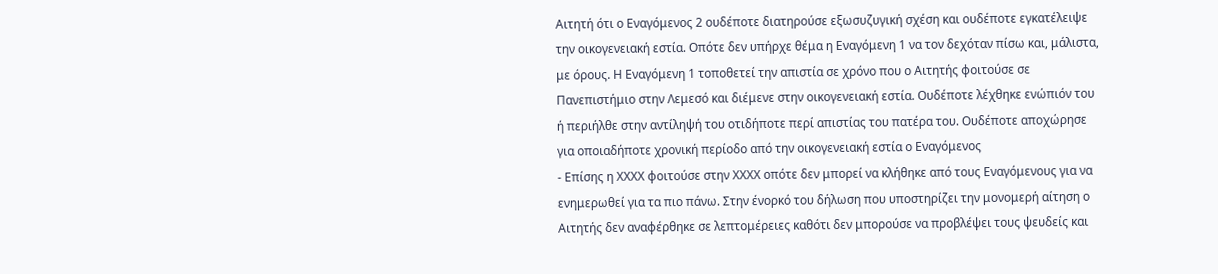Αιτητή ότι ο Εναγόμενος 2 ουδέποτε διατηρούσε εξωσυζυγική σχέση και ουδέποτε εγκατέλειψε την οικογενειακή εστία. Οπότε δεν υπήρχε θέμα η Εναγόμενη 1 να τον δεχόταν πίσω και, μάλιστα, με όρους. Η Εναγόμενη 1 τοποθετεί την απιστία σε χρόνο που ο Αιτητής φοιτούσε σε Πανεπιστήμιο στην Λεμεσό και διέμενε στην οικογενειακή εστία. Ουδέποτε λέχθηκε ενώπιόν του ή περιήλθε στην αντίληψή του οτιδήποτε περί απιστίας του πατέρα του. Ουδέποτε αποχώρησε για οποιαδήποτε χρονική περίοδο από την οικογενειακή εστία ο Εναγόμενος
- Επίσης η ΧΧΧΧ φοιτούσε στην ΧΧΧΧ οπότε δεν μπορεί να κλήθηκε από τους Εναγόμενους για να ενημερωθεί για τα πιο πάνω. Στην ένορκό του δήλωση που υποστηρίζει την μονομερή αίτηση ο Αιτητής δεν αναφέρθηκε σε λεπτομέρειες καθότι δεν μπορούσε να προβλέψει τους ψευδείς και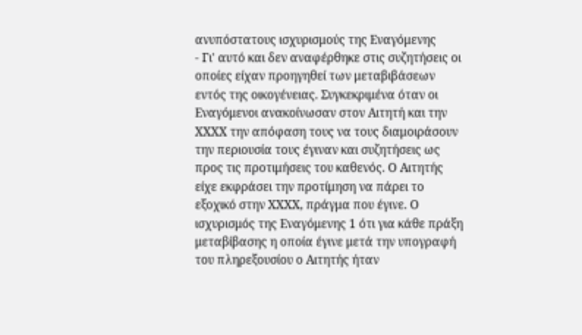ανυπόστατους ισχυρισμούς της Εναγόμενης
- Γι' αυτό και δεν αναφέρθηκε στις συζητήσεις οι οποίες είχαν προηγηθεί των μεταβιβάσεων εντός της οικογένειας. Συγκεκριμένα όταν οι Εναγόμενοι ανακοίνωσαν στον Αιτητή και την ΧΧΧΧ την απόφαση τους να τους διαμοιράσουν την περιουσία τους έγιναν και συζητήσεις ως προς τις προτιμήσεις του καθενός. Ο Αιτητής είχε εκφράσει την προτίμηση να πάρει το εξοχικό στην ΧΧΧΧ, πράγμα που έγινε. Ο ισχυρισμός της Εναγόμενης 1 ότι για κάθε πράξη μεταβίβασης η οποία έγινε μετά την υπογραφή του πληρεξουσίου ο Αιτητής ήταν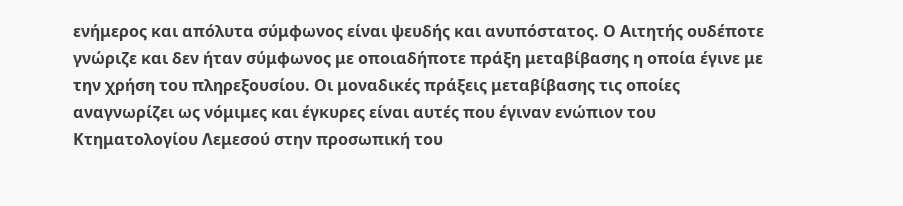ενήμερος και απόλυτα σύμφωνος είναι ψευδής και ανυπόστατος. Ο Αιτητής ουδέποτε γνώριζε και δεν ήταν σύμφωνος με οποιαδήποτε πράξη μεταβίβασης η οποία έγινε με την χρήση του πληρεξουσίου. Οι μοναδικές πράξεις μεταβίβασης τις οποίες αναγνωρίζει ως νόμιμες και έγκυρες είναι αυτές που έγιναν ενώπιον του Κτηματολογίου Λεμεσού στην προσωπική του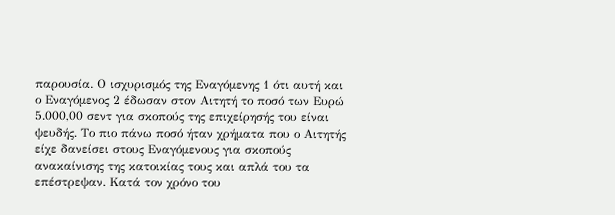παρουσία. Ο ισχυρισμός της Εναγόμενης 1 ότι αυτή και ο Εναγόμενος 2 έδωσαν στον Αιτητή το ποσό των Ευρώ 5.000,00 σεντ για σκοπούς της επιχείρησής του είναι ψευδής. Το πιο πάνω ποσό ήταν χρήματα που ο Αιτητής είχε δανείσει στους Εναγόμενους για σκοπούς ανακαίνισης της κατοικίας τους και απλά του τα επέστρεψαν. Κατά τον χρόνο του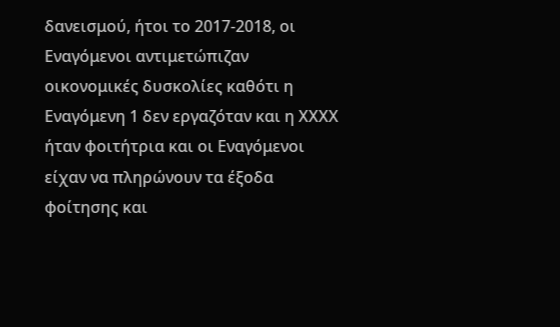δανεισμού, ήτοι το 2017-2018, οι Εναγόμενοι αντιμετώπιζαν οικονομικές δυσκολίες καθότι η Εναγόμενη 1 δεν εργαζόταν και η ΧΧΧΧ ήταν φοιτήτρια και οι Εναγόμενοι είχαν να πληρώνουν τα έξοδα φοίτησης και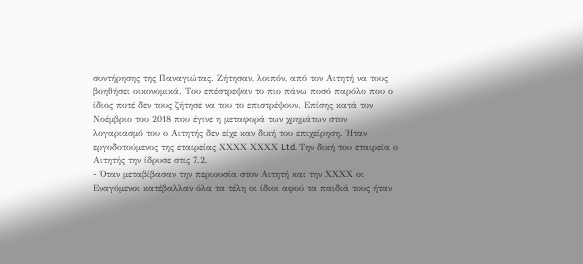συντήρησης της Παναγιώτας. Ζήτησαν, λοιπόν, από τον Αιτητή να τους βοηθήσει οικονομικά. Του επέστρεψαν το πιο πάνω ποσό παρόλο που ο ίδιος ποτέ δεν τους ζήτησε να του το επιστρέψουν. Επίσης κατά τον Νοέμβριο του 2018 που έγινε η μεταφορά των χρημάτων στον λογαριασμό του ο Αιτητής δεν είχε καν δική του επιχείρηση. Ήταν εργοδοτούμενος της εταιρείας ΧΧΧΧ ΧΧΧΧ Ltd. Την δική του εταιρεία ο Αιτητής την ίδρυσε στις 7.2.
- Όταν μεταβίβασαν την περιουσία στον Αιτητή και την ΧΧΧΧ οι Εναγόμενοι κατέβαλλαν όλα τα τέλη οι ίδιοι αφού τα παιδιά τους ήταν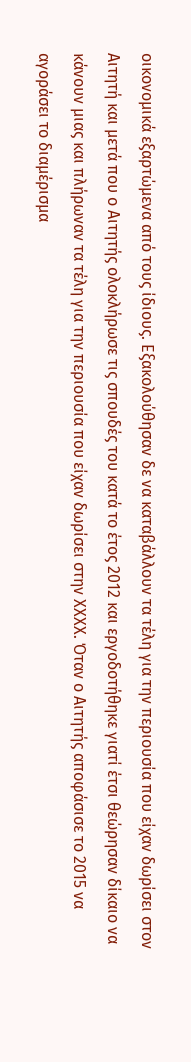οικονομικά εξαρτώμενα από τους ίδιους. Εξακολούθησαν δε να καταβάλλουν τα τέλη για την περιουσία που είχαν δωρίσει στον Αιτητή και μετά που ο Αιτητής ολοκλήρωσε τις σπουδές του κατά το έτος 2012 και εργοδοτήθηκε γιατί έτσι θεώρησαν δίκαιο να κάνουν μιας και πλήρωναν τα τέλη για την περιουσία που είχαν δωρίσει στην ΧΧΧΧ. Όταν ο Αιτητής αποφάσισε το 2015 να αγοράσει το διαμέρισμα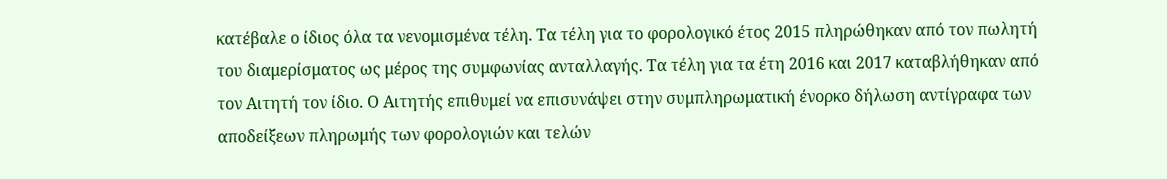κατέβαλε ο ίδιος όλα τα νενομισμένα τέλη. Τα τέλη για το φορολογικό έτος 2015 πληρώθηκαν από τον πωλητή του διαμερίσματος ως μέρος της συμφωνίας ανταλλαγής. Τα τέλη για τα έτη 2016 και 2017 καταβλήθηκαν από τον Αιτητή τον ίδιο. Ο Αιτητής επιθυμεί να επισυνάψει στην συμπληρωματική ένορκο δήλωση αντίγραφα των αποδείξεων πληρωμής των φορολογιών και τελών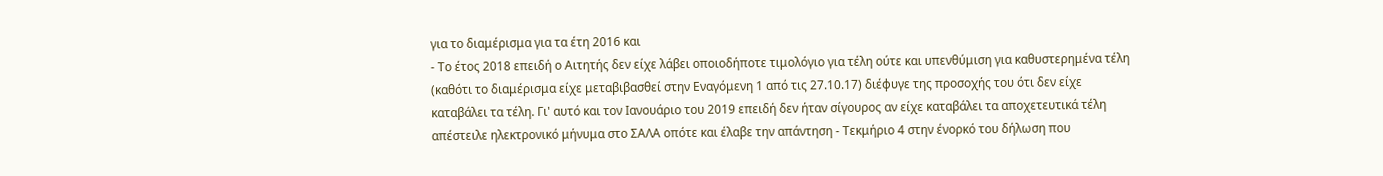για το διαμέρισμα για τα έτη 2016 και
- Το έτος 2018 επειδή ο Αιτητής δεν είχε λάβει οποιοδήποτε τιμολόγιο για τέλη ούτε και υπενθύμιση για καθυστερημένα τέλη (καθότι το διαμέρισμα είχε μεταβιβασθεί στην Εναγόμενη 1 από τις 27.10.17) διέφυγε της προσοχής του ότι δεν είχε καταβάλει τα τέλη. Γι' αυτό και τον Ιανουάριο του 2019 επειδή δεν ήταν σίγουρος αν είχε καταβάλει τα αποχετευτικά τέλη απέστειλε ηλεκτρονικό μήνυμα στο ΣΑΛΑ οπότε και έλαβε την απάντηση - Τεκμήριο 4 στην ένορκό του δήλωση που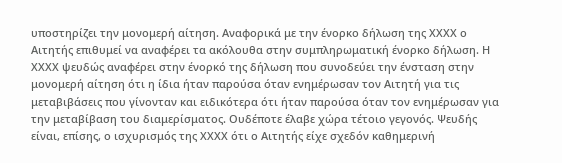υποστηρίζει την μονομερή αίτηση. Αναφορικά με την ένορκο δήλωση της ΧΧΧΧ ο Αιτητής επιθυμεί να αναφέρει τα ακόλουθα στην συμπληρωματική ένορκο δήλωση. Η ΧΧΧΧ ψευδώς αναφέρει στην ένορκό της δήλωση που συνοδεύει την ένσταση στην μονομερή αίτηση ότι η ίδια ήταν παρούσα όταν ενημέρωσαν τον Αιτητή για τις μεταβιβάσεις που γίνονταν και ειδικότερα ότι ήταν παρούσα όταν τον ενημέρωσαν για την μεταβίβαση του διαμερίσματος. Ουδέποτε έλαβε χώρα τέτοιο γεγονός. Ψευδής είναι, επίσης, ο ισχυρισμός της ΧΧΧΧ ότι ο Αιτητής είχε σχεδόν καθημερινή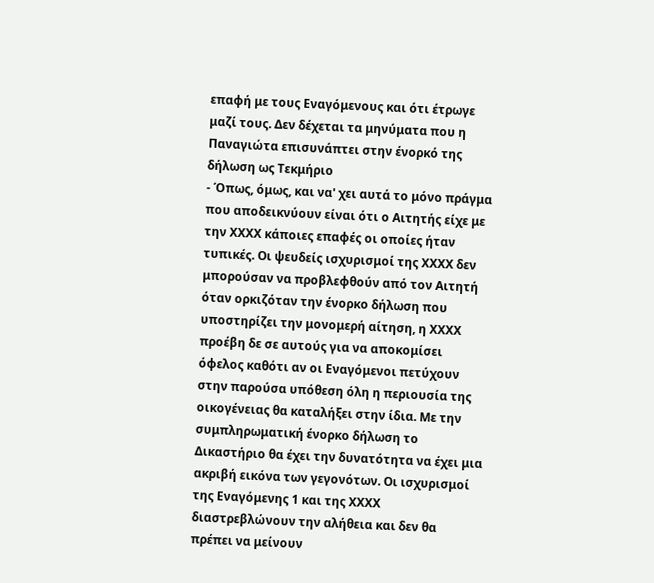επαφή με τους Εναγόμενους και ότι έτρωγε μαζί τους. Δεν δέχεται τα μηνύματα που η Παναγιώτα επισυνάπτει στην ένορκό της δήλωση ως Τεκμήριο
- Όπως, όμως, και να' χει αυτά το μόνο πράγμα που αποδεικνύουν είναι ότι ο Αιτητής είχε με την ΧΧΧΧ κάποιες επαφές οι οποίες ήταν τυπικές. Οι ψευδείς ισχυρισμοί της ΧΧΧΧ δεν μπορούσαν να προβλεφθούν από τον Αιτητή όταν ορκιζόταν την ένορκο δήλωση που υποστηρίζει την μονομερή αίτηση, η ΧΧΧΧ προέβη δε σε αυτούς για να αποκομίσει όφελος καθότι αν οι Εναγόμενοι πετύχουν στην παρούσα υπόθεση όλη η περιουσία της οικογένειας θα καταλήξει στην ίδια. Με την συμπληρωματική ένορκο δήλωση το Δικαστήριο θα έχει την δυνατότητα να έχει μια ακριβή εικόνα των γεγονότων. Οι ισχυρισμοί της Εναγόμενης 1 και της ΧΧΧΧ διαστρεβλώνουν την αλήθεια και δεν θα πρέπει να μείνουν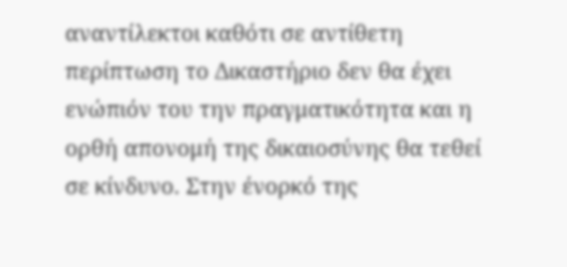αναντίλεκτοι καθότι σε αντίθετη περίπτωση το Δικαστήριο δεν θα έχει ενώπιόν του την πραγματικότητα και η ορθή απονομή της δικαιοσύνης θα τεθεί σε κίνδυνο. Στην ένορκό της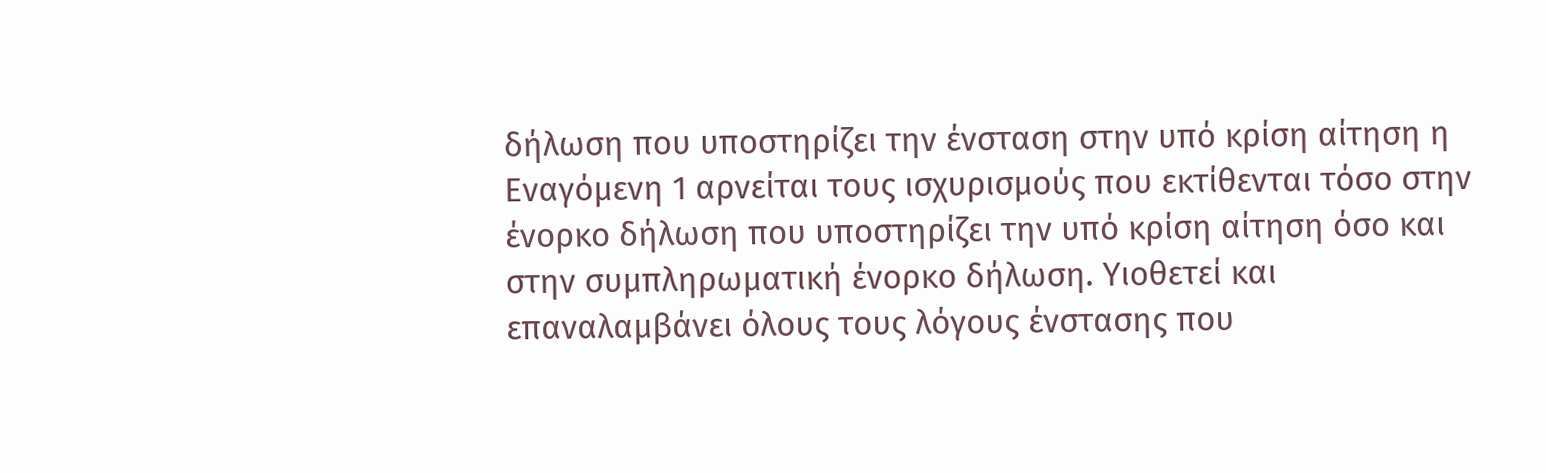δήλωση που υποστηρίζει την ένσταση στην υπό κρίση αίτηση η Εναγόμενη 1 αρνείται τους ισχυρισμούς που εκτίθενται τόσο στην ένορκο δήλωση που υποστηρίζει την υπό κρίση αίτηση όσο και στην συμπληρωματική ένορκο δήλωση. Υιοθετεί και επαναλαμβάνει όλους τους λόγους ένστασης που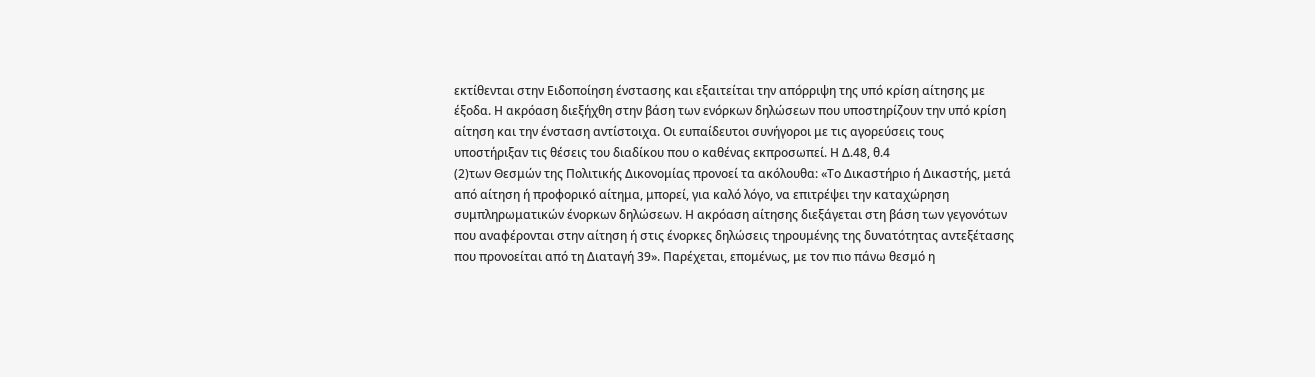εκτίθενται στην Ειδοποίηση ένστασης και εξαιτείται την απόρριψη της υπό κρίση αίτησης με έξοδα. Η ακρόαση διεξήχθη στην βάση των ενόρκων δηλώσεων που υποστηρίζουν την υπό κρίση αίτηση και την ένσταση αντίστοιχα. Οι ευπαίδευτοι συνήγοροι με τις αγορεύσεις τους υποστήριξαν τις θέσεις του διαδίκου που ο καθένας εκπροσωπεί. Η Δ.48, θ.4
(2)των Θεσμών της Πολιτικής Δικονομίας προνοεί τα ακόλουθα: «Το Δικαστήριο ή Δικαστής, μετά από αίτηση ή προφορικό αίτημα, μπορεί, για καλό λόγο, να επιτρέψει την καταχώρηση συμπληρωματικών ένορκων δηλώσεων. Η ακρόαση αίτησης διεξάγεται στη βάση των γεγονότων που αναφέρονται στην αίτηση ή στις ένορκες δηλώσεις τηρουμένης της δυνατότητας αντεξέτασης που προνοείται από τη Διαταγή 39». Παρέχεται, επομένως, με τον πιο πάνω θεσμό η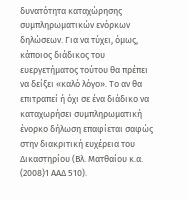δυνατότητα καταχώρησης συμπληρωματικών ενόρκων δηλώσεων. Για να τύχει, όμως, κάποιος διάδικος του ευεργετήματος τούτου θα πρέπει να δείξει «καλό λόγο». Το αν θα επιτραπεί ή όχι σε ένα διάδικο να καταχωρήσει συμπληρωματική ένορκο δήλωση επαφίεται σαφώς στην διακριτική ευχέρεια του Δικαστηρίου (Βλ. Ματθαίου κ.α.
(2008)1 ΑΑΔ 510).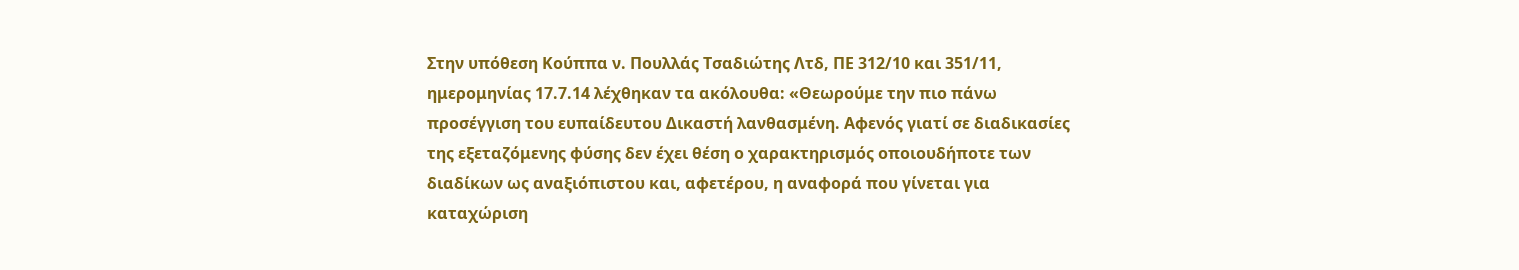Στην υπόθεση Κούππα ν. Πουλλάς Τσαδιώτης Λτδ, ΠΕ 312/10 και 351/11, ημερομηνίας 17.7.14 λέχθηκαν τα ακόλουθα: «Θεωρούμε την πιο πάνω προσέγγιση του ευπαίδευτου Δικαστή λανθασμένη. Αφενός γιατί σε διαδικασίες της εξεταζόμενης φύσης δεν έχει θέση ο χαρακτηρισμός οποιουδήποτε των διαδίκων ως αναξιόπιστου και, αφετέρου, η αναφορά που γίνεται για καταχώριση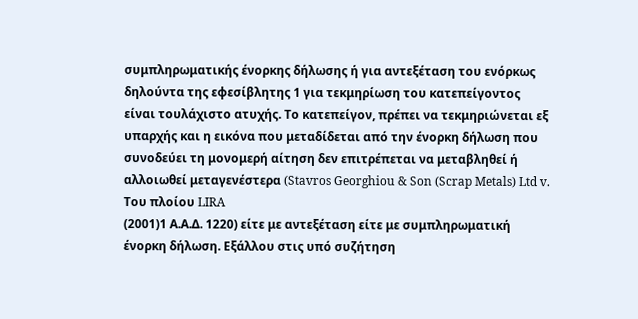συμπληρωματικής ένορκης δήλωσης ή για αντεξέταση του ενόρκως δηλούντα της εφεσίβλητης 1 για τεκμηρίωση του κατεπείγοντος είναι τουλάχιστο ατυχής. Το κατεπείγον, πρέπει να τεκμηριώνεται εξ υπαρχής και η εικόνα που μεταδίδεται από την ένορκη δήλωση που συνοδεύει τη μονομερή αίτηση δεν επιτρέπεται να μεταβληθεί ή αλλοιωθεί μεταγενέστερα (Stavros Georghiou & Son (Scrap Metals) Ltd v. Του πλοίου LIRA
(2001)1 Α.Α.Δ. 1220) είτε με αντεξέταση είτε με συμπληρωματική ένορκη δήλωση. Εξάλλου στις υπό συζήτηση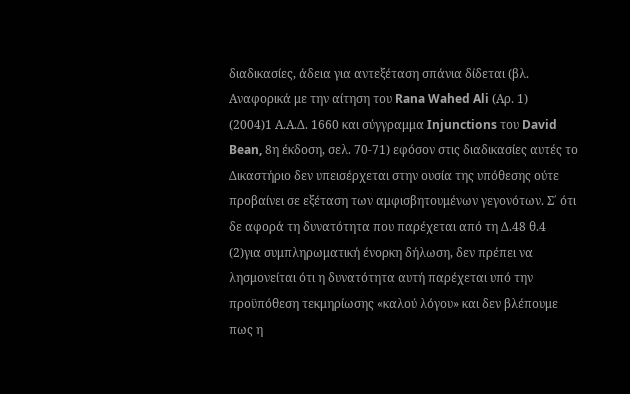διαδικασίες, άδεια για αντεξέταση σπάνια δίδεται (βλ. Αναφορικά με την αίτηση του Rana Wahed Ali (Αρ. 1)
(2004)1 Α.Α.Δ. 1660 και σύγγραμμα Injunctions του David Bean, 8η έκδοση, σελ. 70-71) εφόσον στις διαδικασίες αυτές το Δικαστήριο δεν υπεισέρχεται στην ουσία της υπόθεσης ούτε προβαίνει σε εξέταση των αμφισβητουμένων γεγονότων. Σ΄ ότι δε αφορά τη δυνατότητα που παρέχεται από τη Δ.48 θ.4
(2)για συμπληρωματική ένορκη δήλωση, δεν πρέπει να λησμονείται ότι η δυνατότητα αυτή παρέχεται υπό την προϋπόθεση τεκμηρίωσης «καλού λόγου» και δεν βλέπουμε πως η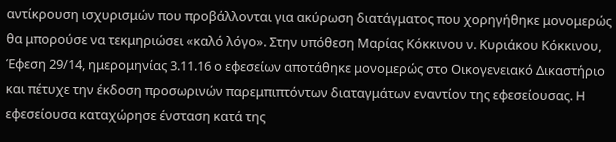αντίκρουση ισχυρισμών που προβάλλονται για ακύρωση διατάγματος που χορηγήθηκε μονομερώς θα μπορούσε να τεκμηριώσει «καλό λόγο». Στην υπόθεση Μαρίας Κόκκινου ν. Κυριάκου Κόκκινου, Έφεση 29/14, ημερομηνίας 3.11.16 ο εφεσείων αποτάθηκε μονομερώς στο Οικογενειακό Δικαστήριο και πέτυχε την έκδοση προσωρινών παρεμπιπτόντων διαταγμάτων εναντίον της εφεσείουσας. Η εφεσείουσα καταχώρησε ένσταση κατά της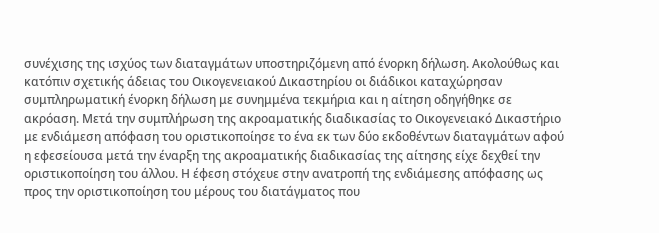συνέχισης της ισχύος των διαταγμάτων υποστηριζόμενη από ένορκη δήλωση. Ακολούθως και κατόπιν σχετικής άδειας του Οικογενειακού Δικαστηρίου οι διάδικοι καταχώρησαν συμπληρωματική ένορκη δήλωση με συνημμένα τεκμήρια και η αίτηση οδηγήθηκε σε ακρόαση. Μετά την συμπλήρωση της ακροαματικής διαδικασίας το Οικογενειακό Δικαστήριο με ενδιάμεση απόφαση του οριστικοποίησε το ένα εκ των δύο εκδοθέντων διαταγμάτων αφού η εφεσείουσα μετά την έναρξη της ακροαματικής διαδικασίας της αίτησης είχε δεχθεί την οριστικοποίηση του άλλου. Η έφεση στόχευε στην ανατροπή της ενδιάμεσης απόφασης ως προς την οριστικοποίηση του μέρους του διατάγματος που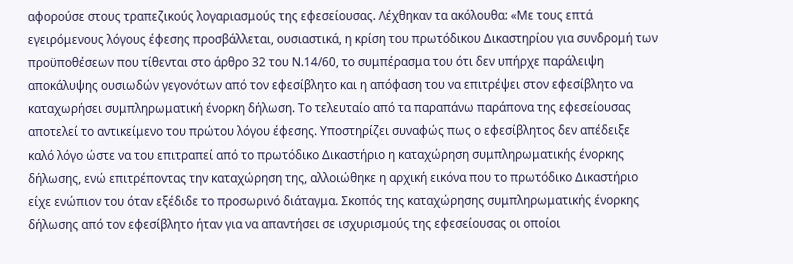αφορούσε στους τραπεζικούς λογαριασμούς της εφεσείουσας. Λέχθηκαν τα ακόλουθα: «Με τους επτά εγειρόμενους λόγους έφεσης προσβάλλεται, ουσιαστικά, η κρίση του πρωτόδικου Δικαστηρίου για συνδρομή των προϋποθέσεων που τίθενται στο άρθρο 32 του Ν.14/60, το συμπέρασμα του ότι δεν υπήρχε παράλειψη αποκάλυψης ουσιωδών γεγονότων από τον εφεσίβλητο και η απόφαση του να επιτρέψει στον εφεσίβλητο να καταχωρήσει συμπληρωματική ένορκη δήλωση. Το τελευταίο από τα παραπάνω παράπονα της εφεσείουσας αποτελεί το αντικείμενο του πρώτου λόγου έφεσης. Υποστηρίζει συναφώς πως ο εφεσίβλητος δεν απέδειξε καλό λόγο ώστε να του επιτραπεί από το πρωτόδικο Δικαστήριο η καταχώρηση συμπληρωματικής ένορκης δήλωσης, ενώ επιτρέποντας την καταχώρηση της, αλλοιώθηκε η αρχική εικόνα που το πρωτόδικο Δικαστήριο είχε ενώπιον του όταν εξέδιδε το προσωρινό διάταγμα. Σκοπός της καταχώρησης συμπληρωματικής ένορκης δήλωσης από τον εφεσίβλητο ήταν για να απαντήσει σε ισχυρισμούς της εφεσείουσας οι οποίοι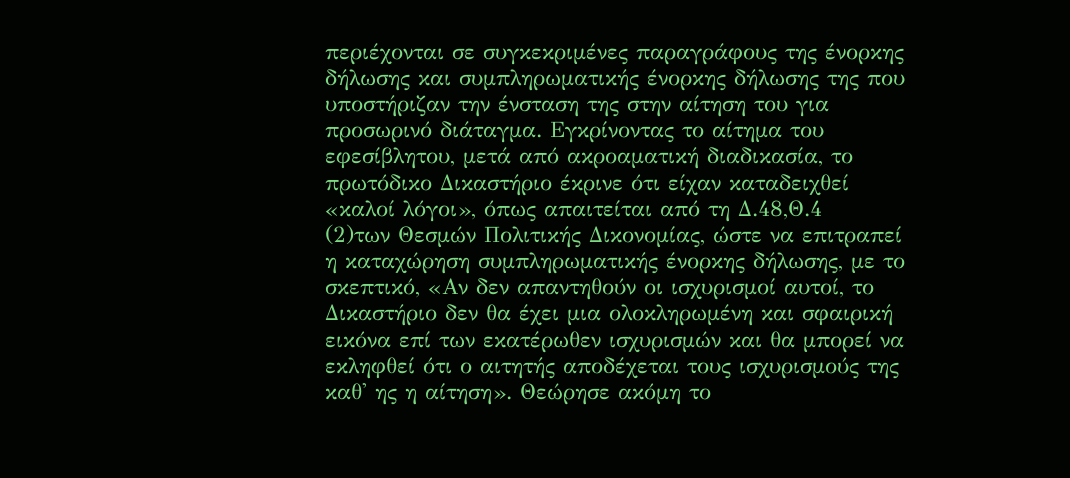περιέχονται σε συγκεκριμένες παραγράφους της ένορκης δήλωσης και συμπληρωματικής ένορκης δήλωσης της που υποστήριζαν την ένσταση της στην αίτηση του για προσωρινό διάταγμα. Εγκρίνοντας το αίτημα του εφεσίβλητου, μετά από ακροαματική διαδικασία, το πρωτόδικο Δικαστήριο έκρινε ότι είχαν καταδειχθεί «καλοί λόγοι», όπως απαιτείται από τη Δ.48,Θ.4
(2)των Θεσμών Πολιτικής Δικονομίας, ώστε να επιτραπεί η καταχώρηση συμπληρωματικής ένορκης δήλωσης, με το σκεπτικό, «Αν δεν απαντηθούν οι ισχυρισμοί αυτοί, το Δικαστήριο δεν θα έχει μια ολοκληρωμένη και σφαιρική εικόνα επί των εκατέρωθεν ισχυρισμών και θα μπορεί να εκληφθεί ότι ο αιτητής αποδέχεται τους ισχυρισμούς της καθ' ης η αίτηση». Θεώρησε ακόμη το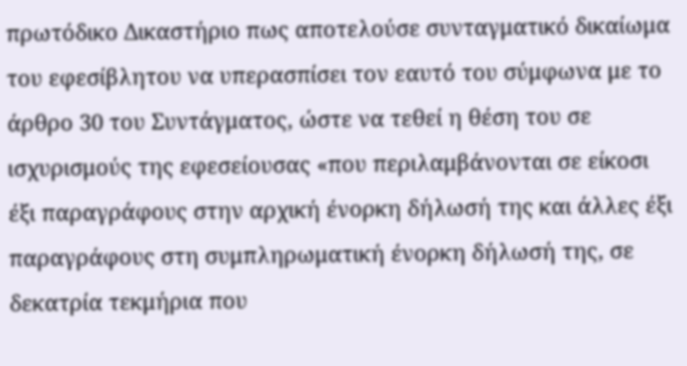πρωτόδικο Δικαστήριο πως αποτελούσε συνταγματικό δικαίωμα του εφεσίβλητου να υπερασπίσει τον εαυτό του σύμφωνα με το άρθρο 30 του Συντάγματος, ώστε να τεθεί η θέση του σε ισχυρισμούς της εφεσείουσας «που περιλαμβάνονται σε είκοσι έξι παραγράφους στην αρχική ένορκη δήλωσή της και άλλες έξι παραγράφους στη συμπληρωματική ένορκη δήλωσή της, σε δεκατρία τεκμήρια που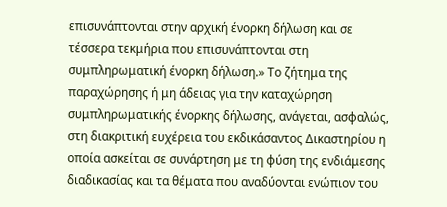επισυνάπτονται στην αρχική ένορκη δήλωση και σε τέσσερα τεκμήρια που επισυνάπτονται στη συμπληρωματική ένορκη δήλωση.» Το ζήτημα της παραχώρησης ή μη άδειας για την καταχώρηση συμπληρωματικής ένορκης δήλωσης, ανάγεται, ασφαλώς, στη διακριτική ευχέρεια του εκδικάσαντος Δικαστηρίου η οποία ασκείται σε συνάρτηση με τη φύση της ενδιάμεσης διαδικασίας και τα θέματα που αναδύονται ενώπιον του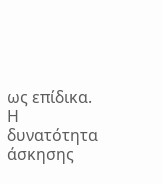ως επίδικα. Η δυνατότητα άσκησης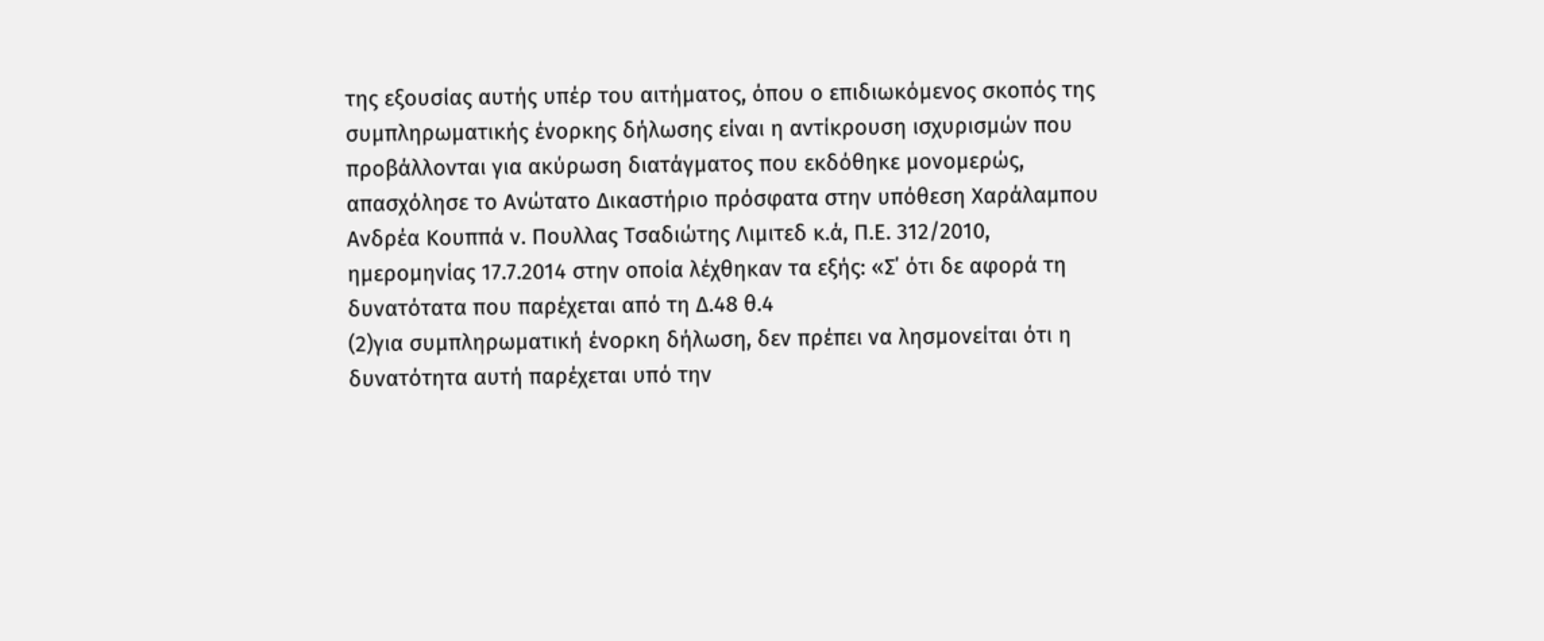της εξουσίας αυτής υπέρ του αιτήματος, όπου ο επιδιωκόμενος σκοπός της συμπληρωματικής ένορκης δήλωσης είναι η αντίκρουση ισχυρισμών που προβάλλονται για ακύρωση διατάγματος που εκδόθηκε μονομερώς, απασχόλησε το Ανώτατο Δικαστήριο πρόσφατα στην υπόθεση Χαράλαμπου Ανδρέα Κουππά ν. Πουλλας Τσαδιώτης Λιμιτεδ κ.ά, Π.Ε. 312/2010, ημερομηνίας 17.7.2014 στην οποία λέχθηκαν τα εξής: «Σ΄ ότι δε αφορά τη δυνατότατα που παρέχεται από τη Δ.48 θ.4
(2)για συμπληρωματική ένορκη δήλωση, δεν πρέπει να λησμονείται ότι η δυνατότητα αυτή παρέχεται υπό την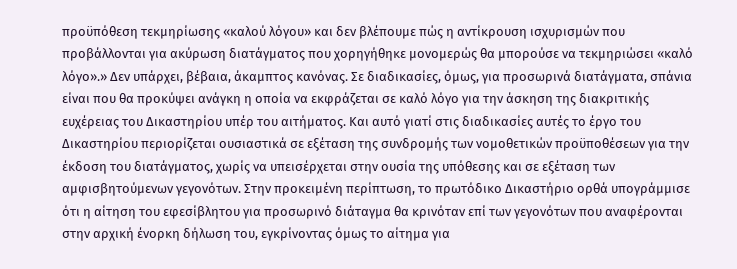προϋπόθεση τεκμηρίωσης «καλού λόγου» και δεν βλέπουμε πώς η αντίκρουση ισχυρισμών που προβάλλονται για ακύρωση διατάγματος που χορηγήθηκε μονομερώς θα μπορούσε να τεκμηριώσει «καλό λόγο».» Δεν υπάρχει, βέβαια, άκαμπτος κανόνας. Σε διαδικασίες, όμως, για προσωρινά διατάγματα, σπάνια είναι που θα προκύψει ανάγκη η οποία να εκφράζεται σε καλό λόγο για την άσκηση της διακριτικής ευχέρειας του Δικαστηρίου υπέρ του αιτήματος. Και αυτό γιατί στις διαδικασίες αυτές το έργο του Δικαστηρίου περιορίζεται ουσιαστικά σε εξέταση της συνδρομής των νομοθετικών προϋποθέσεων για την έκδοση του διατάγματος, χωρίς να υπεισέρχεται στην ουσία της υπόθεσης και σε εξέταση των αμφισβητούμενων γεγονότων. Στην προκειμένη περίπτωση, το πρωτόδικο Δικαστήριο ορθά υπογράμμισε ότι η αίτηση του εφεσίβλητου για προσωρινό διάταγμα θα κρινόταν επί των γεγονότων που αναφέρονται στην αρχική ένορκη δήλωση του, εγκρίνοντας όμως το αίτημα για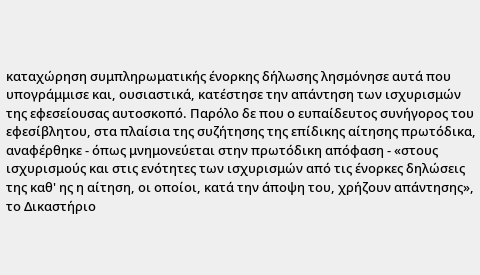καταχώρηση συμπληρωματικής ένορκης δήλωσης λησμόνησε αυτά που υπογράμμισε και, ουσιαστικά, κατέστησε την απάντηση των ισχυρισμών της εφεσείουσας αυτοσκοπό. Παρόλο δε που ο ευπαίδευτος συνήγορος του εφεσίβλητου, στα πλαίσια της συζήτησης της επίδικης αίτησης πρωτόδικα, αναφέρθηκε - όπως μνημονεύεται στην πρωτόδικη απόφαση - «στους ισχυρισμούς και στις ενότητες των ισχυρισμών από τις ένορκες δηλώσεις της καθ' ης η αίτηση, οι οποίοι, κατά την άποψη του, χρήζουν απάντησης», το Δικαστήριο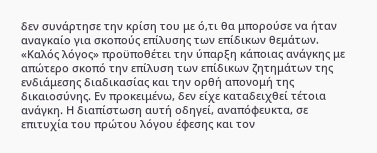δεν συνάρτησε την κρίση του με ό,τι θα μπορούσε να ήταν αναγκαίο για σκοπούς επίλυσης των επίδικων θεμάτων. «Καλός λόγος» προϋποθέτει την ύπαρξη κάποιας ανάγκης με απώτερο σκοπό την επίλυση των επίδικων ζητημάτων της ενδιάμεσης διαδικασίας και την ορθή απονομή της δικαιοσύνης. Εν προκειμένω, δεν είχε καταδειχθεί τέτοια ανάγκη. Η διαπίστωση αυτή οδηγεί, αναπόφευκτα, σε επιτυχία του πρώτου λόγου έφεσης και τον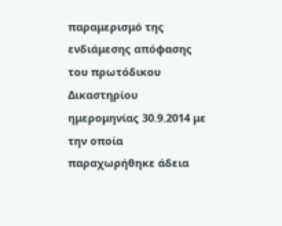παραμερισμό της ενδιάμεσης απόφασης του πρωτόδικου Δικαστηρίου ημερομηνίας 30.9.2014 με την οποία παραχωρήθηκε άδεια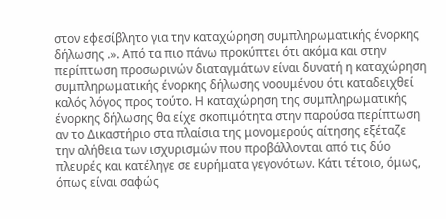στον εφεσίβλητο για την καταχώρηση συμπληρωματικής ένορκης δήλωσης .». Από τα πιο πάνω προκύπτει ότι ακόμα και στην περίπτωση προσωρινών διαταγμάτων είναι δυνατή η καταχώρηση συμπληρωματικής ένορκης δήλωσης νοουμένου ότι καταδειχθεί καλός λόγος προς τούτο. Η καταχώρηση της συμπληρωματικής ένορκης δήλωσης θα είχε σκοπιμότητα στην παρούσα περίπτωση αν το Δικαστήριο στα πλαίσια της μονομερούς αίτησης εξέταζε την αλήθεια των ισχυρισμών που προβάλλονται από τις δύο πλευρές και κατέληγε σε ευρήματα γεγονότων. Κάτι τέτοιο, όμως, όπως είναι σαφώς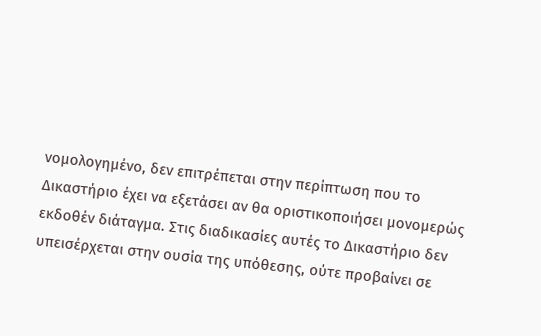νομολογημένο, δεν επιτρέπεται στην περίπτωση που το Δικαστήριο έχει να εξετάσει αν θα οριστικοποιήσει μονομερώς εκδοθέν διάταγμα. Στις διαδικασίες αυτές το Δικαστήριο δεν υπεισέρχεται στην ουσία της υπόθεσης, ούτε προβαίνει σε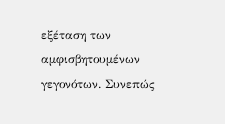εξέταση των αμφισβητουμένων γεγονότων. Συνεπώς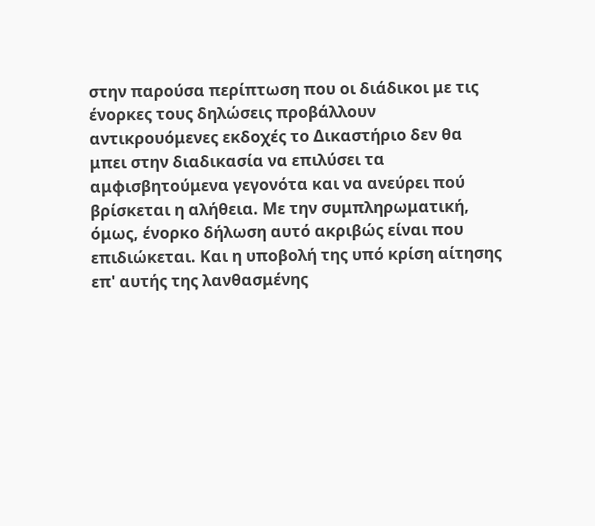στην παρούσα περίπτωση που οι διάδικοι με τις ένορκες τους δηλώσεις προβάλλουν αντικρουόμενες εκδοχές το Δικαστήριο δεν θα μπει στην διαδικασία να επιλύσει τα αμφισβητούμενα γεγονότα και να ανεύρει πού βρίσκεται η αλήθεια. Με την συμπληρωματική, όμως, ένορκο δήλωση αυτό ακριβώς είναι που επιδιώκεται. Και η υποβολή της υπό κρίση αίτησης επ' αυτής της λανθασμένης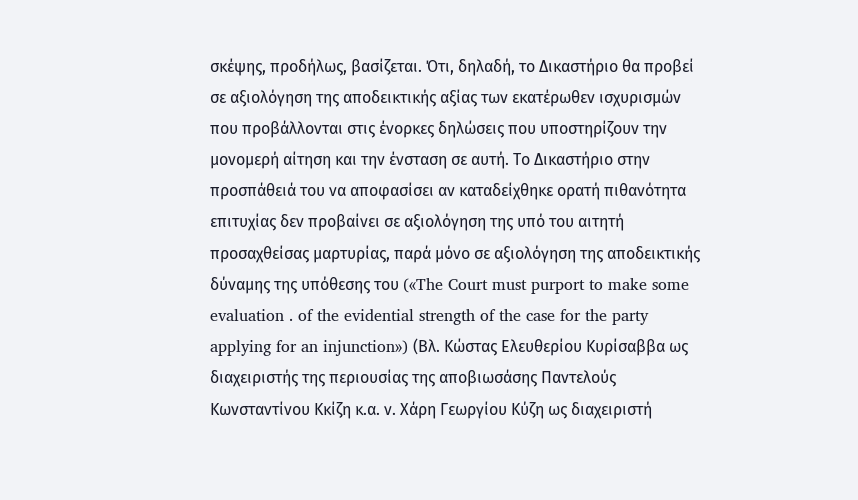σκέψης, προδήλως, βασίζεται. Ότι, δηλαδή, το Δικαστήριο θα προβεί σε αξιολόγηση της αποδεικτικής αξίας των εκατέρωθεν ισχυρισμών που προβάλλονται στις ένορκες δηλώσεις που υποστηρίζουν την μονομερή αίτηση και την ένσταση σε αυτή. Το Δικαστήριο στην προσπάθειά του να αποφασίσει αν καταδείχθηκε ορατή πιθανότητα επιτυχίας δεν προβαίνει σε αξιολόγηση της υπό του αιτητή προσαχθείσας μαρτυρίας, παρά μόνο σε αξιολόγηση της αποδεικτικής δύναμης της υπόθεσης του («The Court must purport to make some evaluation . of the evidential strength of the case for the party applying for an injunction») (Βλ. Κώστας Ελευθερίου Κυρίσαββα ως διαχειριστής της περιουσίας της αποβιωσάσης Παντελούς Κωνσταντίνου Κκίζη κ.α. ν. Χάρη Γεωργίου Κύζη ως διαχειριστή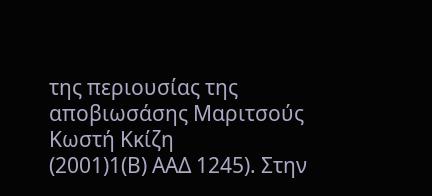της περιουσίας της αποβιωσάσης Μαριτσούς Κωστή Κκίζη
(2001)1(Β) ΑΑΔ 1245). Στην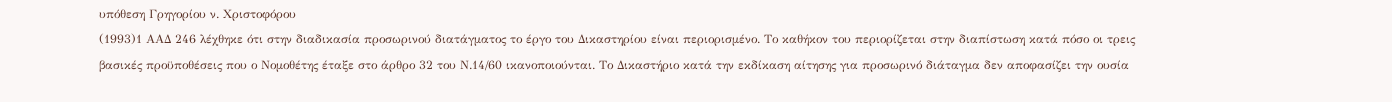υπόθεση Γρηγορίου ν. Χριστοφόρου
(1993)1 ΑΑΔ 246 λέχθηκε ότι στην διαδικασία προσωρινού διατάγματος το έργο του Δικαστηρίου είναι περιορισμένο. Το καθήκον του περιορίζεται στην διαπίστωση κατά πόσο οι τρεις βασικές προϋποθέσεις που ο Νομοθέτης έταξε στο άρθρο 32 του Ν.14/60 ικανοποιούνται. Το Δικαστήριο κατά την εκδίκαση αίτησης για προσωρινό διάταγμα δεν αποφασίζει την ουσία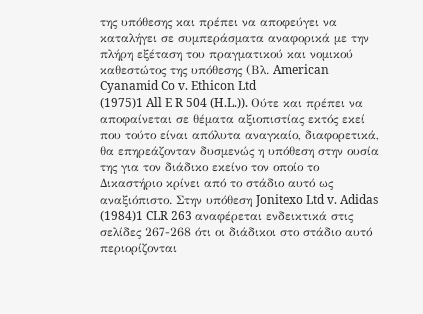της υπόθεσης και πρέπει να αποφεύγει να καταλήγει σε συμπεράσματα αναφορικά με την πλήρη εξέταση του πραγματικού και νομικού καθεστώτος της υπόθεσης (Βλ. American Cyanamid Co v. Ethicon Ltd
(1975)1 All E R 504 (H.L.)). Ούτε και πρέπει να αποφαίνεται σε θέματα αξιοπιστίας εκτός εκεί που τούτο είναι απόλυτα αναγκαίο, διαφορετικά, θα επηρεάζονταν δυσμενώς η υπόθεση στην ουσία της για τον διάδικο εκείνο τον οποίο το Δικαστήριο κρίνει από το στάδιο αυτό ως αναξιόπιστο. Στην υπόθεση Jonitexo Ltd v. Adidas
(1984)1 CLR 263 αναφέρεται ενδεικτικά στις σελίδες 267-268 ότι οι διάδικοι στο στάδιο αυτό περιορίζονται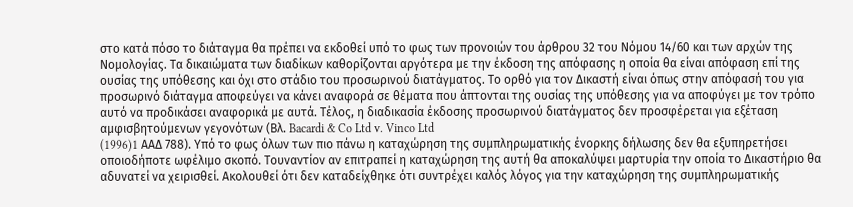στο κατά πόσο το διάταγμα θα πρέπει να εκδοθεί υπό το φως των προνοιών του άρθρου 32 του Νόμου 14/60 και των αρχών της Νομολογίας. Τα δικαιώματα των διαδίκων καθορίζονται αργότερα με την έκδοση της απόφασης η οποία θα είναι απόφαση επί της ουσίας της υπόθεσης και όχι στο στάδιο του προσωρινού διατάγματος. Το ορθό για τον Δικαστή είναι όπως στην απόφασή του για προσωρινό διάταγμα αποφεύγει να κάνει αναφορά σε θέματα που άπτονται της ουσίας της υπόθεσης για να αποφύγει με τον τρόπο αυτό να προδικάσει αναφορικά με αυτά. Τέλος, η διαδικασία έκδοσης προσωρινού διατάγματος δεν προσφέρεται για εξέταση αμφισβητούμενων γεγονότων (Βλ. Bacardi & Co Ltd v. Vinco Ltd
(1996)1 AAΔ 788). Υπό το φως όλων των πιο πάνω η καταχώρηση της συμπληρωματικής ένορκης δήλωσης δεν θα εξυπηρετήσει οποιοδήποτε ωφέλιμο σκοπό. Τουναντίον αν επιτραπεί η καταχώρηση της αυτή θα αποκαλύψει μαρτυρία την οποία το Δικαστήριο θα αδυνατεί να χειρισθεί. Ακολουθεί ότι δεν καταδείχθηκε ότι συντρέχει καλός λόγος για την καταχώρηση της συμπληρωματικής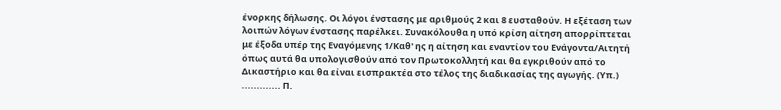ένορκης δήλωσης. Οι λόγοι ένστασης με αριθμούς 2 και 8 ευσταθούν. Η εξέταση των λοιπών λόγων ένστασης παρέλκει. Συνακόλουθα η υπό κρίση αίτηση απορρίπτεται με έξοδα υπέρ της Εναγόμενης 1/Καθ' ης η αίτηση και εναντίον του Ενάγοντα/Αιτητή όπως αυτά θα υπολογισθούν από τον Πρωτοκολλητή και θα εγκριθούν από το Δικαστήριο και θα είναι εισπρακτέα στο τέλος της διαδικασίας της αγωγής. (Υπ.) ............. Π.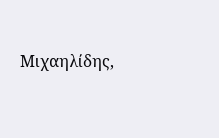Μιχαηλίδης,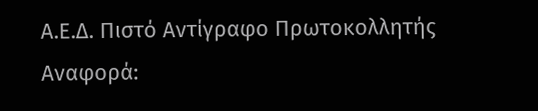Α.Ε.Δ. Πιστό Αντίγραφο Πρωτοκολλητής Αναφορά: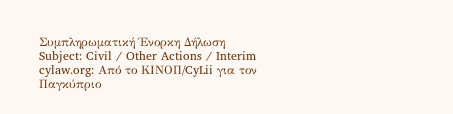Συμπληρωματική Ένορκη Δήλωση Subject: Civil / Other Actions / Interim cylaw.org: Από το ΚΙΝOΠ/CyLii για τον Παγκύπριο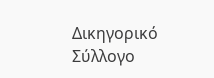Δικηγορικό Σύλλογο